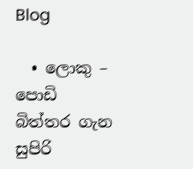Blog

  • ලොකු – පොඩි බිත්තර ගැන සුපිරි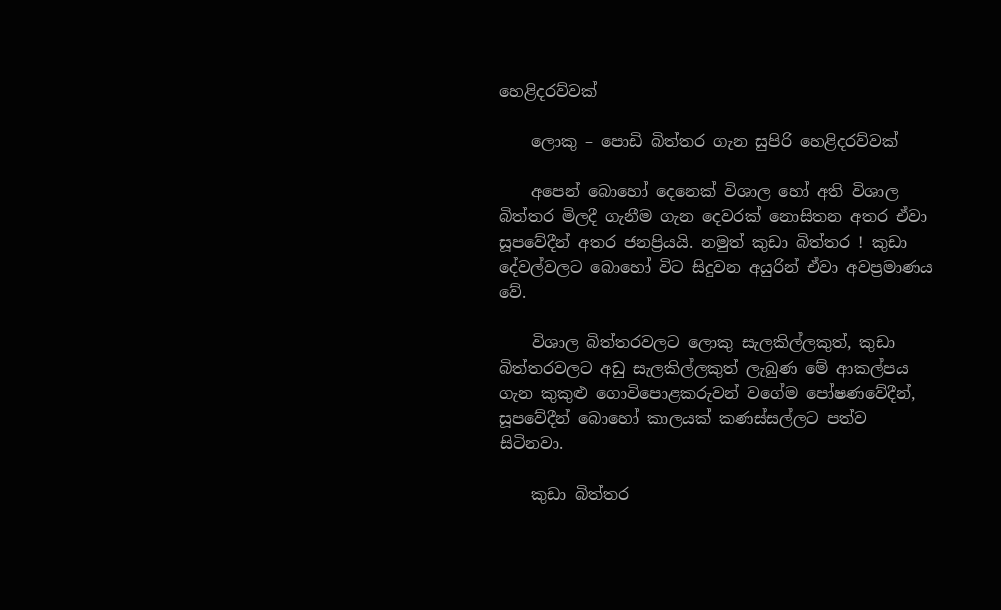හෙළිදරව්වක්

    ලොකු – පොඩි බිත්තර ගැන සුපිරි හෙළිදරව්වක්

    අපෙන් බොහෝ දෙනෙක් විශාල හෝ අති විශාල බිත්තර මිලදී ගැනීම ගැන දෙවරක් නොසිතන අතර ඒවා සූපවේදීන් අතර ජනප්‍රියයි. නමුත් කුඩා බිත්තර ! කුඩා දේවල්වලට බොහෝ විට සිදුවන අයුරින් ඒවා අවප්‍රමාණය වේ.

    විශාල බිත්තරවලට ලොකු සැලකිල්ලකුත්, කුඩා බිත්තරවලට අඩු සැලකිල්ලකුත් ලැබුණ මේ ආකල්පය ගැන කුකුළු ගොවිපොළකරුවන් වගේම පෝෂණවේදීන්, සූපවේදීන් බොහෝ කාලයක් කණස්සල්ලට පත්ව සිටිනවා.

    කුඩා බිත්තර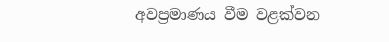අවප්‍රමාණය වීම වළක්වන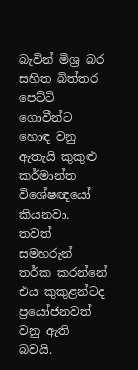බැවින් මිශ්‍ර බර සහිත බිත්තර පෙට්ටි ගොවීන්ට හොඳ වනු ඇතැයි කුකුළු කර්මාන්ත විශේෂඥයෝ කියනවා. තවත් සමහරුන් තර්ක කරන්නේ එය කුකුළන්ටද ප්‍රයෝජනවත් වනු ඇති බවයි.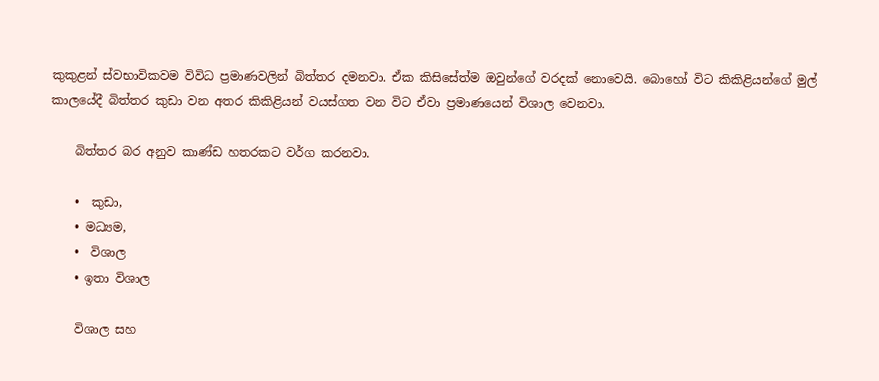කුකුළන් ස්වභාවිකවම විවිධ ප්‍රමාණවලින් බිත්තර දමනවා. ඒක කිසිසේත්ම ඔවුන්ගේ වරදක් නොවෙයි. බොහෝ විට කිකිළියන්ගේ මුල් කාලයේදී බිත්තර කුඩා වන අතර කිකිළියන් වයස්ගත වන විට ඒවා ප්‍රමාණයෙන් විශාල වෙනවා.

    බිත්තර බර අනුව කාණ්ඩ හතරකට වර්ග කරනවා.

    •  කුඩා,
    • මධ්‍යම,
    •  විශාල
    • ඉතා විශාල

    විශාල සහ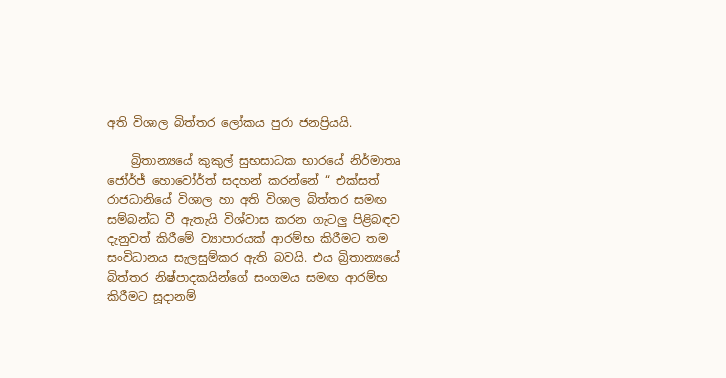අති විශාල බිත්තර ලෝකය පුරා ජනප්‍රියයි.

    බ්‍රිතාන්‍යයේ කුකුල් සුභසාධක භාරයේ නිර්මාතෘ ජෝර්ජ් හොවෝර්ත් සදහන් කරන්නේ “ එක්සත් රාජධානියේ විශාල හා අති විශාල බිත්තර සමඟ සම්බන්ධ වී ඇතැයි විශ්වාස කරන ගැටලු පිළිබඳව දැනුවත් කිරීමේ ව්‍යාපාරයක් ආරම්භ කිරීමට තම සංවිධානය සැලසුම්කර ඇති බවයි. එය බ්‍රිතාන්‍යයේ බිත්තර නිෂ්පාදකයින්ගේ සංගමය සමඟ ආරම්භ කිරීමට සූදානම්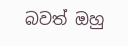බවත් ඔහු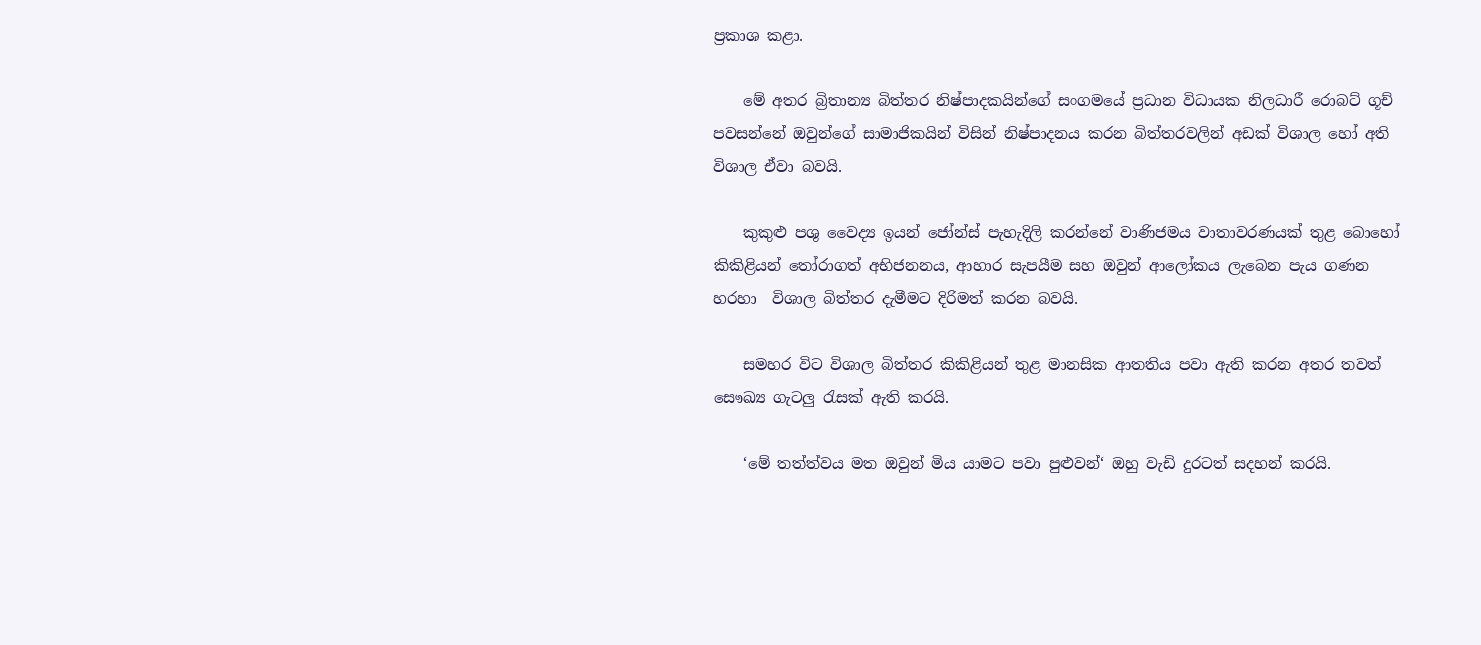ප්‍රකාශ කළා.

    මේ අතර බ්‍රිතාන්‍ය බිත්තර නිෂ්පාදකයින්ගේ සංගමයේ ප්‍රධාන විධායක නිලධාරී රොබට් ගූච් පවසන්නේ ඔවුන්ගේ සාමාජිකයින් විසින් නිෂ්පාදනය කරන බිත්තරවලින් අඩක් විශාල හෝ අති විශාල ඒවා බවයි.

    කුකුළු පශු වෛද්‍ය ඉයන් ජෝන්ස් පැහැදිලි කරන්නේ වාණිජමය වාතාවරණයක් තුළ බොහෝ කිකිළියන් තෝරාගත් අභිජනනය, ආහාර සැපයීම සහ ඔවුන් ආලෝකය ලැබෙන පැය ගණන හරහා  විශාල බිත්තර දැමීමට දිරිමත් කරන බවයි.

    සමහර විට විශාල බිත්තර කිකිළියන් තුළ මානසික ආතතිය පවා ඇති කරන අතර තවත් සෞඛ්‍ය ගැටලු රැසක් ඇති කරයි.

    ‘මේ තත්ත්වය මත ඔවුන් මිය යාමට පවා පුළුවන්‘ ඔහු වැඩි දුරටත් සදහන් කරයි.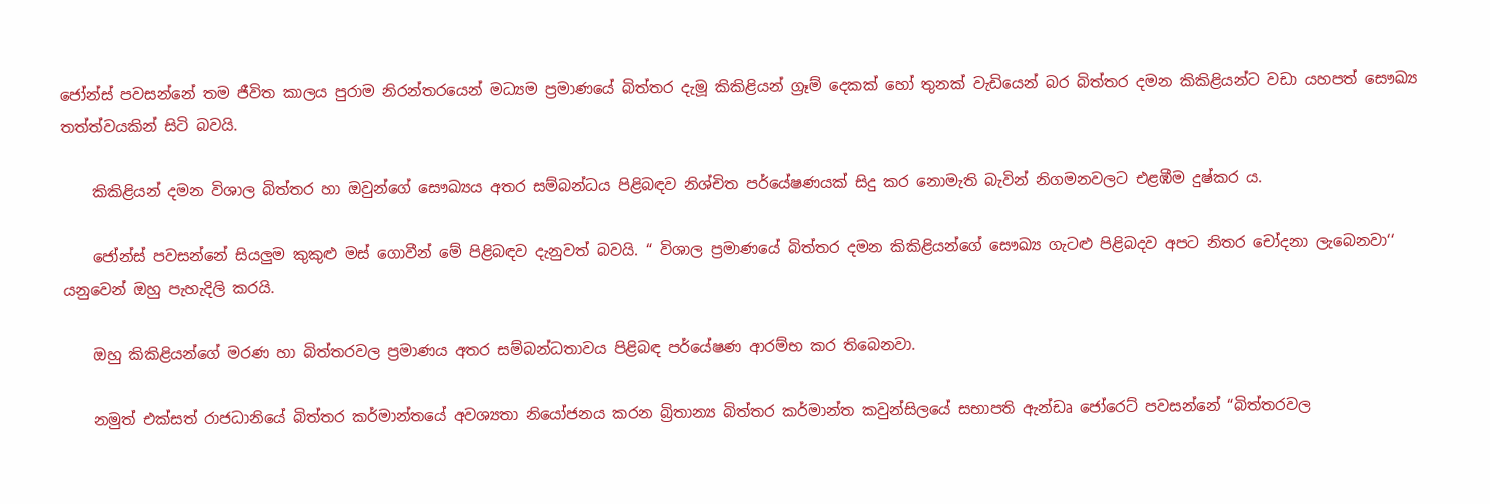ජෝන්ස් පවසන්නේ තම ජීවිත කාලය පුරාම නිරන්තරයෙන් මධ්‍යම ප්‍රමාණයේ බිත්තර දැමූ කිකිළියන් ග්‍රෑම් දෙකක් හෝ තුනක් වැඩියෙන් බර බිත්තර දමන කිකිළියන්ට වඩා යහපත් සෞඛ්‍ය තත්ත්වයකින් සිටි බවයි.

    කිකිළියන් දමන විශාල බිත්තර හා ඔවුන්ගේ සෞඛ්‍යය අතර සම්බන්ධය පිළිබඳව නිශ්චිත පර්යේෂණයක් සිදු කර නොමැති බැවින් නිගමනවලට එළඹීම දුෂ්කර ය.

    ජෝන්ස් පවසන්නේ සියලුම කුකුළු මස් ගොවීන් මේ පිළිබඳව දැනුවත් බවයි. “ විශාල ප්‍රමාණයේ බිත්තර දමන කිකිළියන්ගේ සෞඛ්‍ය ගැටළු පිළිබදව අපට නිතර චෝදනා ලැබෙනවා‘‘ යනුවෙන් ඔහු පැහැදිලි කරයි.

    ඔහු කිකිළියන්ගේ මරණ හා බිත්තරවල ප්‍රමාණය අතර සම්බන්ධතාවය පිළිබඳ පර්යේෂණ ආරම්භ කර තිබෙනවා.

    නමුත් එක්සත් රාජධානියේ බිත්තර කර්මාන්තයේ අවශ්‍යතා නියෝජනය කරන බ්‍රිතාන්‍ය බිත්තර කර්මාන්ත කවුන්සිලයේ සභාපති ඇන්ඩෘ ජෝරෙට් පවසන්නේ “බිත්තරවල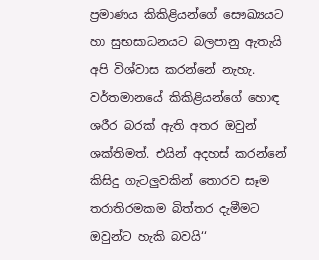ප්‍රමාණය කිකිළියන්ගේ සෞඛ්‍යයට හා සුභසාධනයට බලපානු ඇතැයි අපි විශ්වාස කරන්නේ නැහැ. වර්තමානයේ කිකිළියන්ගේ හොඳ ශරීර බරක් ඇති අතර ඔවුන් ශක්තිමත්. එයින් අදහස් කරන්නේ කිසිදු ගැටලුවකින් තොරව සෑම තරාතිරමකම බිත්තර දැමීමට ඔවුන්ට හැකි බවයි‘‘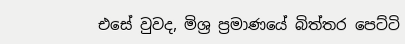එසේ වුවද, මිශ්‍ර ප්‍රමාණයේ බිත්තර පෙට්ටි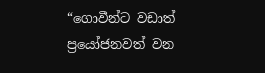“ගොවීන්ට වඩාත් ප්‍රයෝජනවත් වන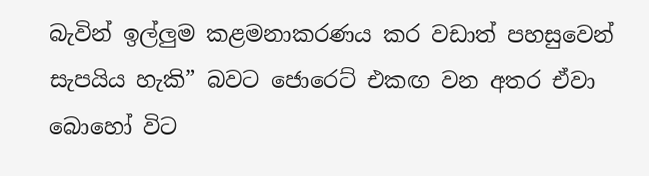බැවින් ඉල්ලුම කළමනාකරණය කර වඩාත් පහසුවෙන් සැපයිය හැකි” බවට ජොරෙට් එකඟ වන අතර ඒවා බොහෝ විට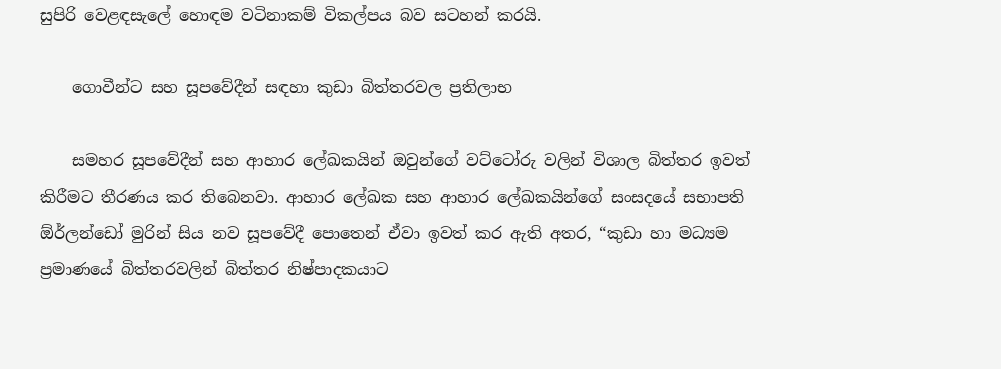සුපිරි වෙළඳසැලේ හොඳම වටිනාකම් විකල්පය බව සටහන් කරයි.

    ගොවීන්ට සහ සූපවේදීන් සඳහා කුඩා බිත්තරවල ප්‍රතිලාභ

    සමහර සූපවේදීන් සහ ආහාර ලේඛකයින් ඔවුන්ගේ වට්ටෝරු වලින් විශාල බිත්තර ඉවත් කිරීමට තීරණය කර තිබෙනවා. ආහාර ලේඛක සහ ආහාර ලේඛකයින්ගේ සංසදයේ සභාපති ඕර්ලන්ඩෝ මුරින් සිය නව සූපවේදී පොතෙන් ඒවා ඉවත් කර ඇති අතර, “කුඩා හා මධ්‍යම ප්‍රමාණයේ බිත්තරවලින් බිත්තර නිෂ්පාදකයාට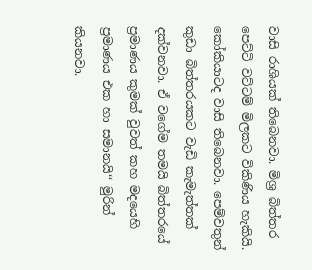වාසි රාශියක් තිබෙනවා. මිශ්‍ර බිත්තර පෙට්ටි වට්ටම් මිලකට විකිණිය හැකියි.  කෝකියාටද වාසි තිබෙනවා. පෙම්වතුන් කුඩා බිත්තරයකට වැඩි කැමැත්තක් දක්වනවා. ඒ වගේම තමයි බිත්තරයේ ප්‍රමාණය කුමක් වුවත් කහ මදයෙහි ප්‍රමාණය එක හා සමානයි‘‘ මුරින් කියනවා.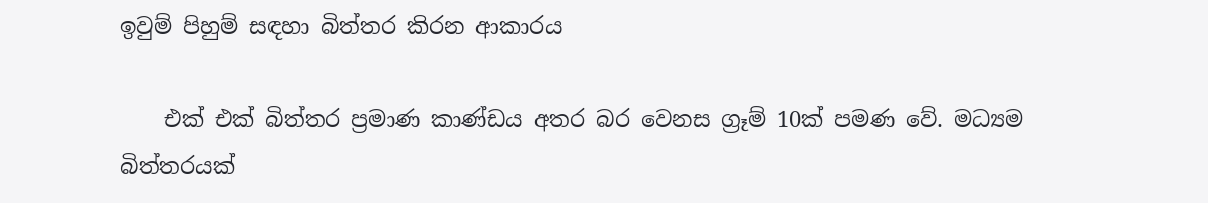ඉවුම් පිහුම් සඳහා බිත්තර කිරන ආකාරය

    එක් එක් බිත්තර ප්‍රමාණ කාණ්ඩය අතර බර වෙනස ග්‍රෑම් 10ක් පමණ වේ. මධ්‍යම බිත්තරයක්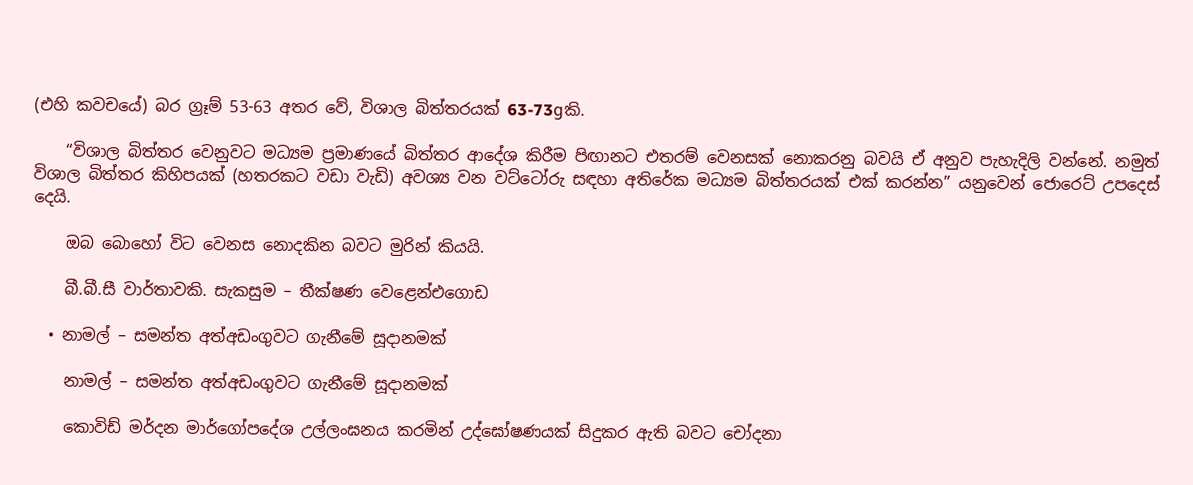(එහි කවචයේ) බර ග්‍රෑම් 53-63 අතර වේ, විශාල බිත්තරයක් 63-73gකි.

    “විශාල බිත්තර වෙනුවට මධ්‍යම ප්‍රමාණයේ බිත්තර ආදේශ කිරීම පිඟානට එතරම් වෙනසක් නොකරනු බවයි ඒ අනුව පැහැදිලි වන්නේ. නමුත් විශාල බිත්තර කිහිපයක් (හතරකට වඩා වැඩි) අවශ්‍ය වන වට්ටෝරු සඳහා අතිරේක මධ්‍යම බිත්තරයක් එක් කරන්න” යනුවෙන් ජොරෙට් උපදෙස් දෙයි.

    ඔබ බොහෝ විට වෙනස නොදකින බවට මුරින් කියයි.

    බී.බී.සී වාර්තාවකි. සැකසුම – තීක්ෂණ වෙළෙන්එගොඩ

  • නාමල් – සමන්ත අත්අඩංගුවට ගැනීමේ සූදානමක්

    නාමල් – සමන්ත අත්අඩංගුවට ගැනීමේ සූදානමක්

    කොවිඩ් මර්දන මාර්ගෝපදේශ උල්ලංඝනය කරමින් උද්ඝෝෂණයක් සිදුකර ඇති බවට චෝදනා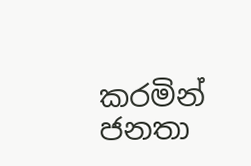කරමින් ජනතා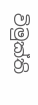විමුක්ති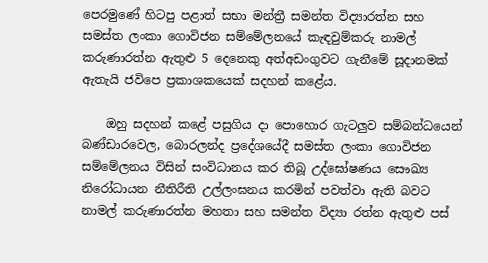පෙරමුණේ හිටපු පළාත් සභා මන්ත්‍රී සමන්ත විද්‍යාරත්න සහ සමස්ත ලංකා ගොවිජන සම්මේලනයේ කැඳවුම්කරු නාමල් කරුණාරත්න ඇතුළු 5 දෙනෙකු අත්අඩංගුවට ගැනීමේ සූදානමක් ඇතැයි ජවිපෙ ප්‍රකාශකයෙක් සදහන් කළේය.

    ඔහු සදහන් කළේ පසුගිය දා පොහොර ගැටලුව සම්බන්ධයෙන් බණ්ඩාරවෙල, බොරලන්ද ප්‍රදේශයේදී සමස්ත ලංකා ගොවිජන සම්මේලනය විසින් සංවිධානය කර තිබූ උද්ඝෝෂණය සෞඛ්‍ය නිරෝධායන නීතිරීති උල්ලංඝනය කරමින් පවත්වා ඇති බවට නාමල් කරුණාරත්න මහතා සහ සමන්ත විද්‍යා රත්න ඇතුළු පස්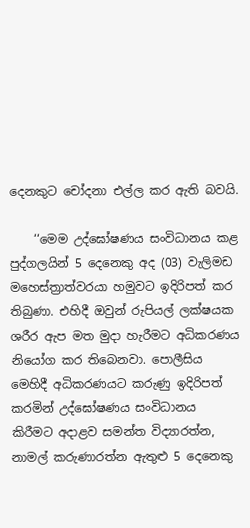දෙනකුට චෝදනා එල්ල කර ඇති බවයි.

    ‘‘මෙම උද්ඝෝෂණය සංවිධානය කළ පුද්ගලයින් 5 දෙනෙකු අද (03) වැලිමඩ මහෙස්ත්‍රාත්වරයා හමුවට ඉදිරිපත් කර තිබුණා. එහිදී ඔවුන් රුපියල් ලක්ෂයක ශරීර ඇප මත මුදා හැරීමට අධිකරණය නියෝග කර තිබෙනවා. පොලීසිය මෙහිදී අධිකරණයට කරුණු ඉදිරිපත් කරමින් උද්ඝෝෂණය සංවිධානය කිරීමට අදාළව සමන්ත විද්‍යාරත්න, නාමල් කරුණාරත්න ඇතුළු 5 දෙනෙකු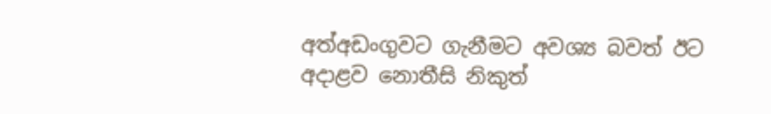අත්අඩංගුවට ගැනීමට අවශ්‍ය බවත් ඊට අදාළව නොතීසි නිකුත්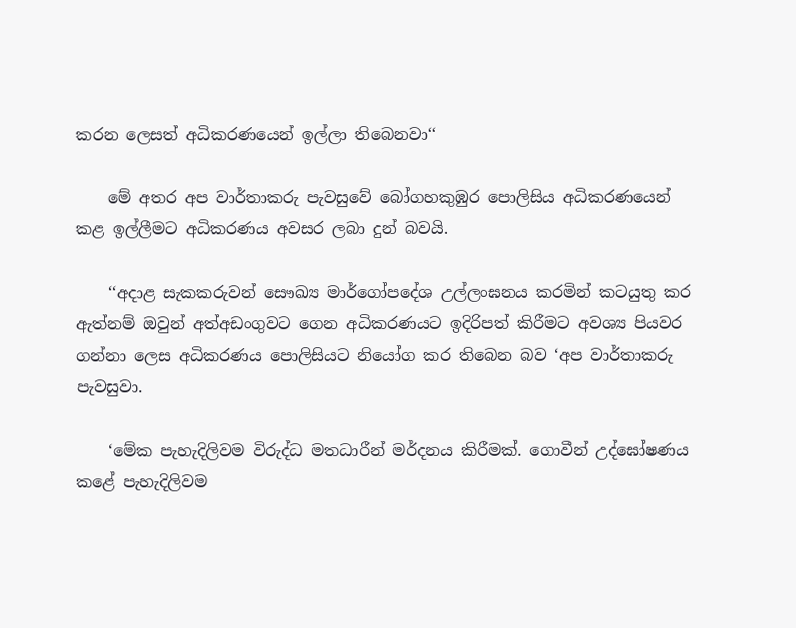කරන ලෙසත් අධිකරණයෙන් ඉල්ලා තිබෙනවා‘‘

    මේ අතර අප වාර්තාකරු පැවසුවේ බෝගහකුඹුර පොලිසිය අධිකරණයෙන් කළ ඉල්ලීමට අධිකරණය අවසර ලබා දුන් බවයි.

    ‘‘අදාළ සැකකරුවන් සෞඛ්‍ය මාර්ගෝපදේශ උල්ලංඝනය කරමින් කටයුතු කර ඇත්නම් ඔවුන් අත්අඩංගුවට ගෙන අධිකරණයට ඉදිරිපත් කිරීමට අවශ්‍ය පියවර ගන්නා ලෙස අධිකරණය පොලිසියට නියෝග කර තිබෙන බව ‘අප වාර්තාකරු පැවසුවා.

    ‘මේක පැහැදිලිවම විරුද්ධ මතධාරීන් මර්දනය කිරීමක්. ගොවීන් උද්ඝෝෂණය කළේ පැහැදිලිවම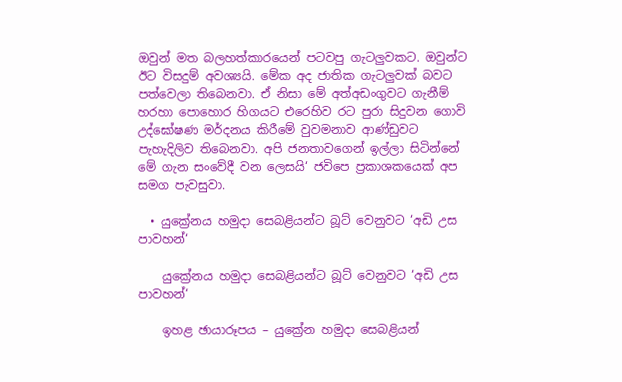ඔවුන් මත බලහත්කාරයෙන් පටවපු ගැටලුවකට. ඔවුන්ට ඊට විසදුම් අවශ්‍යයි. මේක අද ජාතික ගැටලුවක් බවට පත්වෙලා තිබෙනවා. ඒ නිසා මේ අත්අඩංගුවට ගැනීම් හරහා පොහොර හිගයට එරෙහිව රට පුරා සිදුවන ගොවි උද්ඝෝෂණ මර්දනය කිරීමේ වුවමනාව ආණ්ඩුවට පැහැදිලිව තිබෙනවා. අපි ජනතාවගෙන් ඉල්ලා සිටින්නේ මේ ගැන සංවේදී වන ලෙසයි‘ ජවිපෙ ප්‍රකාශකයෙක් අප සමග පැවසුවා.

  • යුක්‍රේනය හමුදා සෙබළියන්ට බූට් වෙනුවට ‘අඩි උස පාවහන්‘

    යුක්‍රේනය හමුදා සෙබළියන්ට බූට් වෙනුවට ‘අඩි උස පාවහන්‘

    ඉහළ ඡායාරූපය – යුක්‍රේන හමුදා සෙබළියන්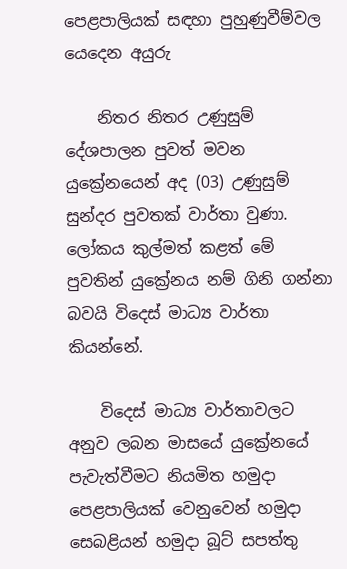පෙළපාලියක් සඳහා පුහුණුවීම්වල යෙදෙන අයුරු

    නිතර නිතර උණුසුම් දේශපාලන පුවත් මවන යුක්‍රේනයෙන් අද (03) උණුසුම් සුන්දර පුවතක් වාර්තා වුණා. ලෝකය කුල්මත් කළත් මේ පුවතින් යුක්‍රේනය නම් ගිනි ගන්නා බවයි විදෙස් මාධ්‍ය වාර්තා කියන්නේ.

    විදෙස් මාධ්‍ය වාර්තාවලට අනුව ලබන මාසයේ යුක්‍රේනයේ පැවැත්වීමට නියමිත හමුදා පෙළපාලියක් වෙනුවෙන් හමුදා සෙබළියන් හමුදා බූට් සපත්තු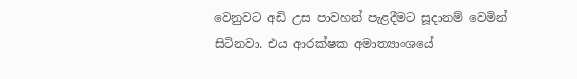වෙනුවට අඩි උස පාවහන් පැළදීමට සූදානම් වෙමින් සිටිනවා. එය ආරක්ෂක අමාත්‍යාංශයේ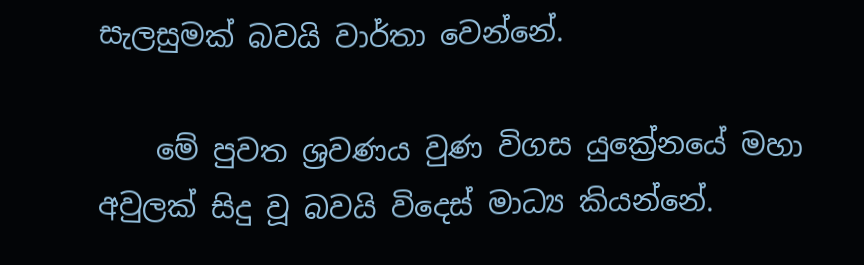සැලසුමක් බවයි වාර්තා වෙන්නේ.

    මේ පුවත ශ්‍රවණය වුණ විගස යුක්‍රේනයේ මහා අවුලක් සිදු වූ බවයි විදෙස් මාධ්‍ය කියන්නේ.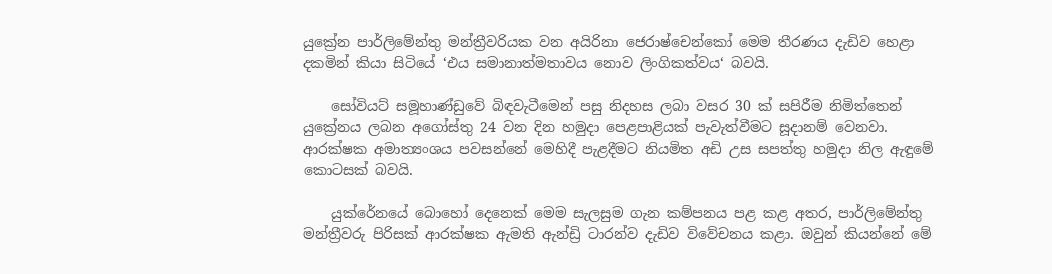යුක්‍රේන පාර්ලිමේන්තු මන්ත්‍රීවරියක වන අයිරිනා ජෙරාෂ්චෙන්කෝ මෙම තීරණය දැඩිව හෙළා දකමින් කියා සිටියේ ‘එය සමානාත්මතාවය නොව ලිංගිකත්වය‘ බවයි.

    සෝවියට් සමූහාණ්ඩුවේ බිඳවැටීමෙන් පසු නිදහස ලබා වසර 30 ක් සපිරීම නිමිත්තෙන් යුක්‍රේනය ලබන අගෝස්තු 24 වන දින හමුදා පෙළපාළියක් පැවැත්වීමට සූදානම් වෙනවා. ආරක්ෂක අමාත්‍යංශය පවසන්නේ මෙහිදී පැළදීමට නියමිත අඩි උස සපත්තු හමුදා නිල ඇඳුමේ කොටසක් බවයි.

    යුක්රේනයේ බොහෝ දෙනෙක් මෙම සැලසුම ගැන කම්පනය පළ කළ අතර, පාර්ලිමේන්තු මන්ත්‍රීවරු පිරිසක් ආරක්ෂක ඇමති ඇන්ඩ්‍රි ටාරන්ව දැඩිව විවේචනය කළා. ඔවුන් කියන්නේ මේ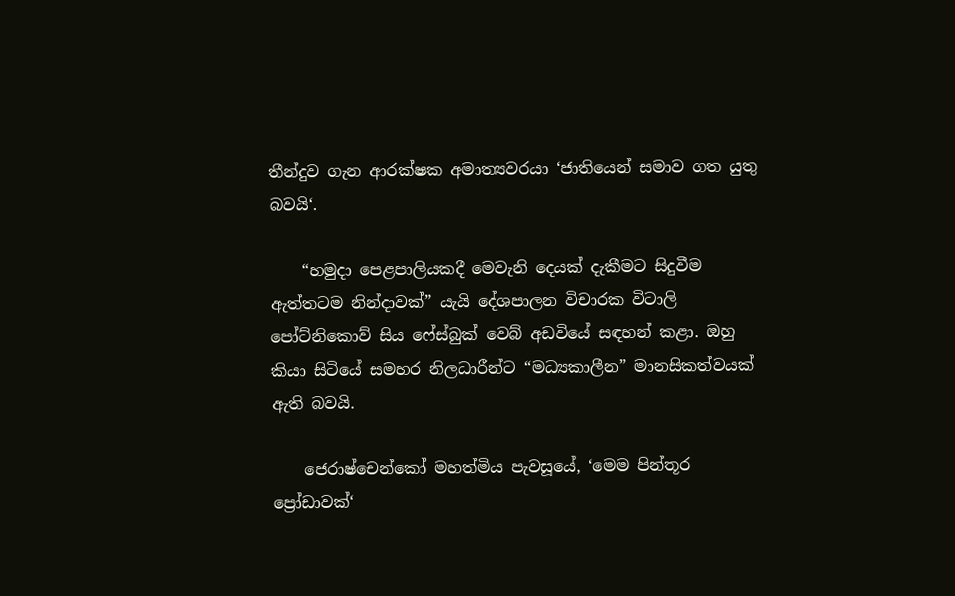තීන්දුව ගැන ආරක්ෂක අමාත්‍යවරයා ‘ජාතියෙන් සමාව ගත යුතු බවයි‘.

    “හමුදා පෙළපාලියකදී මෙවැනි දෙයක් දැකීමට සිදුවීම ඇත්තටම නින්දාවක්” යැයි දේශපාලන විචාරක විටාලි පෝට්නිකොව් සිය ෆේස්බුක් වෙබ් අඩවියේ සඳහන් කළා. ඔහු කියා සිටියේ සමහර නිලධාරීන්ට “මධ්‍යකාලීන” මානසිකත්වයක් ඇති බවයි.

    ජෙරාෂ්චෙන්කෝ මහත්මිය පැවසූයේ, ‘මෙම පින්තූර ප්‍රෝඩාවක්‘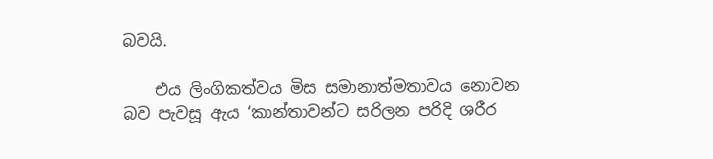බවයි.

    එය ලිංගිකත්වය මිස සමානාත්මතාවය නොවන බව පැවසූ ඇය ‘කාන්තාවන්ට සරිලන පරිදි ශරීර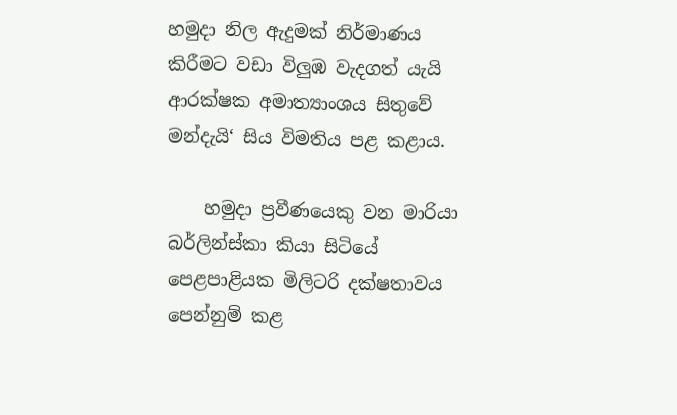හමුදා නිල ඇදුමක් නිර්මාණය කිරීමට වඩා විලුඹ වැදගත් යැයි ආරක්ෂක අමාත්‍යාංශය සිතුවේ මන්දැයි‘ සිය විමතිය පළ කළාය.

    හමුදා ප්‍රවීණයෙකු වන මාරියා බර්ලින්ස්කා කියා සිටියේ පෙළපාළියක මිලිටරි දක්ෂතාවය පෙන්නුම් කළ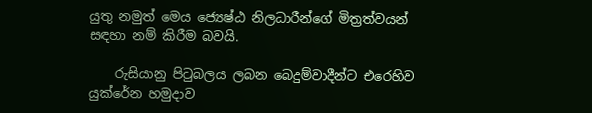යුතු නමුත් මෙය ජ්‍යෙෂ්ඨ නිලධාරීන්ගේ මිත්‍රත්වයන් සඳහා නම් කිරීම බවයි.

    රුසියානු පිටුබලය ලබන බෙදුම්වාදීන්ට එරෙහිව යුක්රේන හමුදාව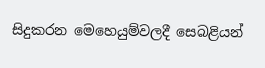සිදුකරන මෙහෙයුම්වලදී සෙබළියන්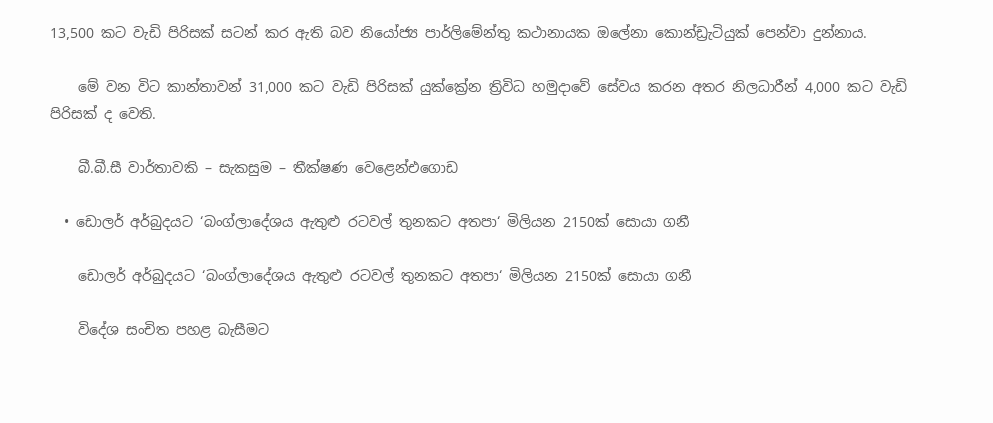13,500 කට වැඩි පිරිසක් සටන් කර ඇති බව නියෝජ්‍ය පාර්ලිමේන්තු කථානායක ඔලේනා කොන්ඩ්‍රැටියුක් පෙන්වා දුන්නාය.

    මේ වන විට කාන්තාවන් 31,000 කට වැඩි පිරිසක් යුක්ක්‍රේන ත්‍රිවිධ හමුදාවේ සේවය කරන අතර නිලධාරීන් 4,000 කට වැඩි පිරිසක් ද වෙති.

    බී.බී.සී වාර්තාවකි – සැකසුම – තීක්ෂණ වෙළෙන්එගොඩ

  • ඩොලර් අර්බුදයට ‘බංග්ලාදේශය ඇතුළු රටවල් තුනකට අතපා‘ මිලියන 2150ක් සොයා ගනී

    ඩොලර් අර්බුදයට ‘බංග්ලාදේශය ඇතුළු රටවල් තුනකට අතපා‘ මිලියන 2150ක් සොයා ගනී

    විදේශ සංචිත පහළ බැසීමට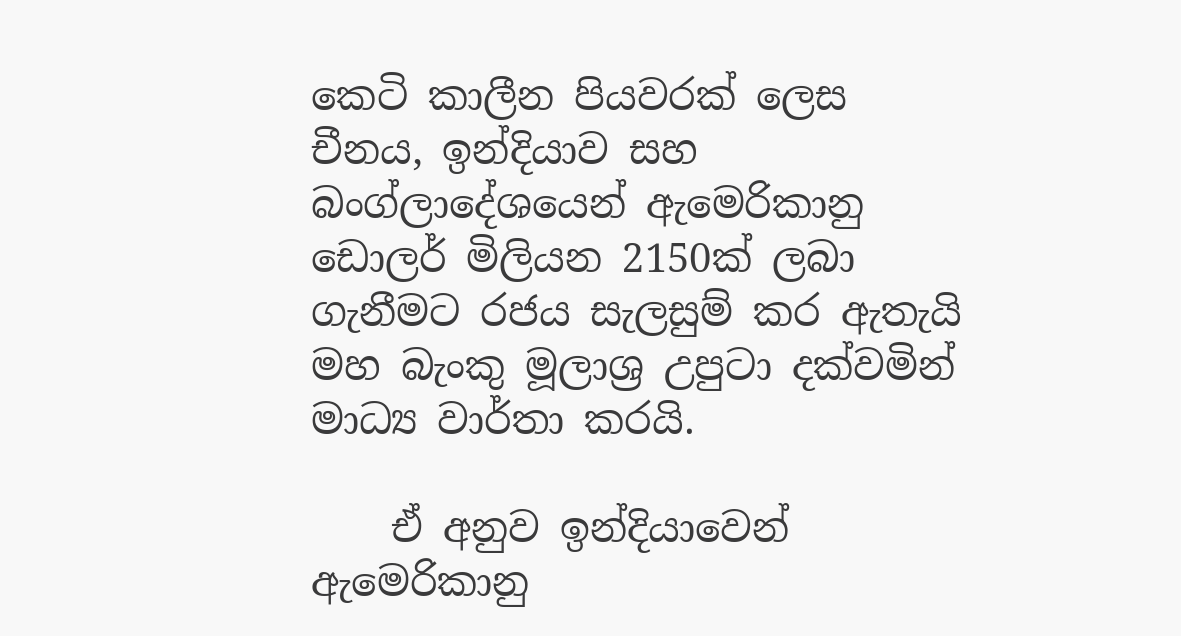කෙටි කාලීන පියවරක් ලෙස චීනය, ඉන්දියාව සහ බංග්ලාදේශයෙන් ඇමෙරිකානු ඩොලර් මිලියන 2150ක් ලබා ගැනීමට රජය සැලසුම් කර ඇතැයි මහ බැංකු මූලාශ්‍ර උපුටා දක්වමින් මාධ්‍ය වාර්තා කරයි.

    ඒ අනුව ඉන්දියාවෙන් ඇමෙරිකානු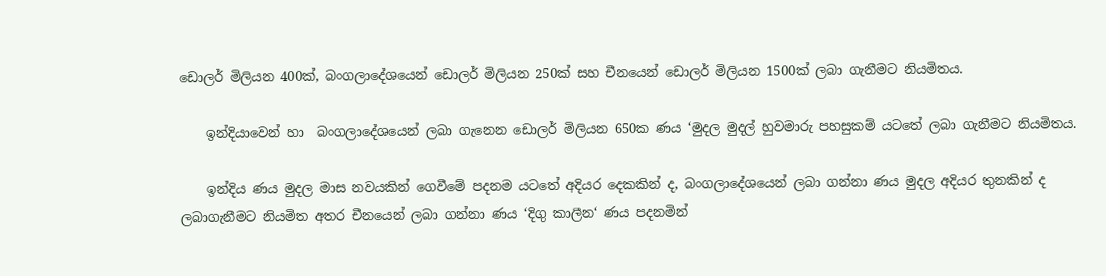ඩොලර් මිලියන 400ක්, බංගලාදේශයෙන් ඩොලර් මිලියන 250ක් සහ චීනයෙන් ඩොලර් මිලියන 1500ක් ලබා ගැනීමට නියමිතය.

    ඉන්දියාවෙන් හා  බංගලාදේශයෙන් ලබා ගැනෙන ඩොලර් මිලියන 650ක ණය ‘මුදල මුදල් හුවමාරු පහසුකම් යටතේ ලබා ගැනීමට නියමිතය.

    ඉන්දිය ණය මුදල මාස නවයකින් ගෙවීමේ පදනම යටතේ අදියර දෙකකින් ද, බංගලාදේශයෙන් ලබා ගන්නා ණය මුදල අදියර තුනකින් ද ලබාගැනීමට නියමිත අතර චීනයෙන් ලබා ගන්නා ණය ‘දිගු කාලීන‘ ණය පදනමින්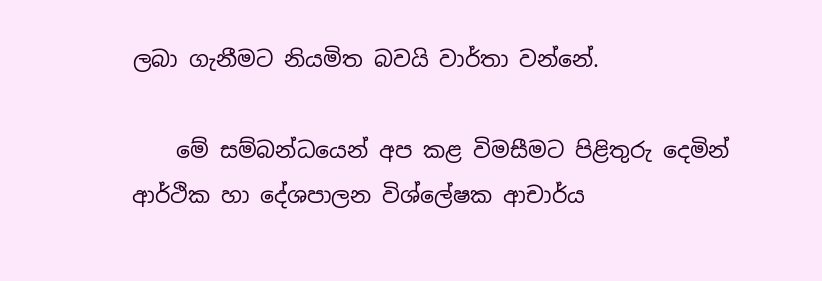ලබා ගැනීමට නියමිත බවයි වාර්තා වන්නේ.

    මේ සම්බන්ධයෙන් අප කළ විමසීමට පිළිතුරු දෙමින් ආර්ථික හා දේශපාලන විශ්ලේෂක ආචාර්ය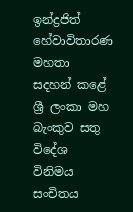ඉන්ද්‍රජිත් හේවාවිතාරණ මහතා සදහන් කළේ ශ්‍රී ලංකා මහ බැංකුව සතු විදේශ විනිමය සංචිතය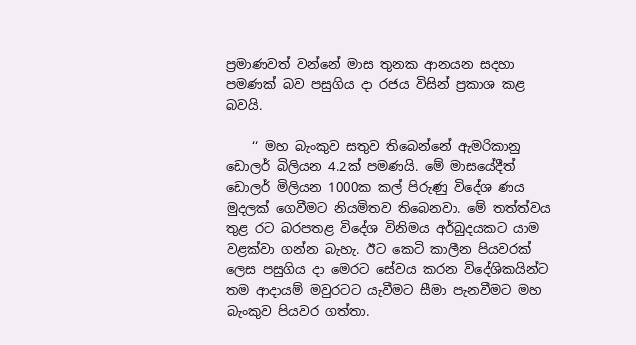ප්‍රමාණවත් වන්නේ මාස තුනක ආනයන සදහා පමණක් බව පසුගිය දා රජය විසින් ප්‍රකාශ කළ බවයි.

    ‘‘ මහ බැංකුව සතුව තිබෙන්නේ ඇමරිකානු ඩොලර් බිලියන 4.2ක් පමණයි. මේ මාසයේදීත් ඩොලර් මිලියන 1000ක කල් පිරුණු විදේශ ණය මුදලක් ගෙවීමට නියමිතව තිබෙනවා. මේ තත්ත්වය තුළ රට බරපතළ විදේශ විනිමය අර්බුදයකට යාම වළක්වා ගන්න බැහැ. ඊට කෙටි කාලීන පියවරක් ලෙස පසුගිය දා මෙරට සේවය කරන විදේශිකයින්ට තම ආදායම් මවුරටට යැවීමට සීමා පැනවීමට මහ බැංකුව පියවර ගත්තා.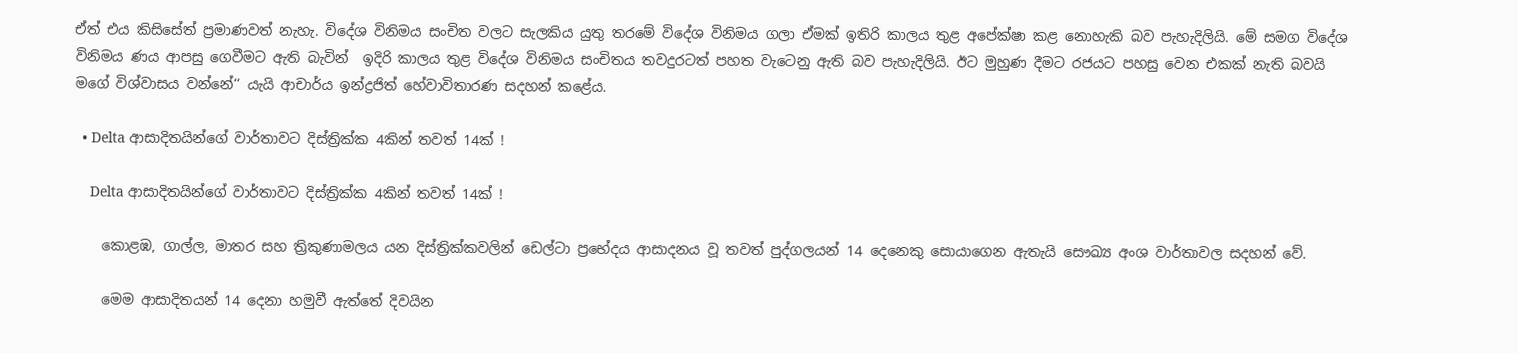ඒත් එය කිසිසේත් ප්‍රමාණවත් නැහැ. විදේශ විනිමය සංචිත වලට සැලකිය යුතු තරමේ විදේශ විනිමය ගලා ඒමක් ඉතිරි කාලය තුළ අපේක්ෂා කළ නොහැකි බව පැහැදිලියි. මේ සමග විදේශ විනිමය ණය ආපසු ගෙවීමට ඇති බැවින්  ඉදිරි කාලය තුළ විදේශ විනිමය සංචිතය තවදුරටත් පහත වැටෙනු ඇති බව පැහැදිලියි. ඊට මුහුණ දීමට රජයට පහසු වෙන එකක් නැති බවයි මගේ විශ්වාසය වන්නේ‘‘ යැයි ආචාර්ය ඉන්ද්‍රජිත් හේවාවිතාරණ සදහන් කළේය.

  • Delta ආසාදිතයින්ගේ වාර්තාවට දිස්ත්‍රික්ක 4කින් තවත් 14ක් !

    Delta ආසාදිතයින්ගේ වාර්තාවට දිස්ත්‍රික්ක 4කින් තවත් 14ක් !

    කොළඹ, ගාල්ල, මාතර සහ ත්‍රිකුණාමලය යන දිස්ත්‍රික්කවලින් ඩෙල්ටා ප්‍රභේදය ආසාදනය වූ තවත් පුද්ගලයන් 14 දෙනෙකු සොයාගෙන ඇතැයි සෞඛ්‍ය අංශ වාර්තාවල සදහන් වේ.

    මෙම ආසාදිතයන් 14 දෙනා හමුවී ඇත්තේ දිවයින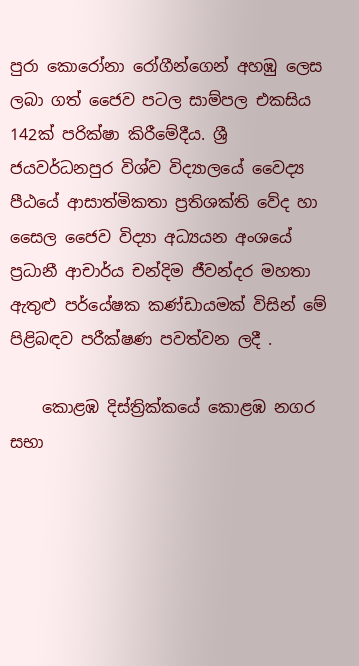පුරා කොරෝනා රෝගීන්ගෙන් අහඹු ලෙස ලබා ගත් ජෛව පටල සාම්පල එකසිය 142ක් පරික්ෂා කිරීමේදීය. ශ්‍රී ජයවර්ධනපුර විශ්ව විද්‍යාලයේ වෛද්‍ය පීඨයේ ආසාත්මිකතා ප්‍රතිශක්ති වේද හා සෛල ජෛව විද්‍යා අධ්‍යයන අංශයේ ප්‍රධානී ආචාර්ය චන්දිම ජීවන්දර මහතා ඇතුළු පර්යේෂක කණ්ඩායමක් විසින් මේ පිළිබඳව පරීක්ෂණ පවත්වන ලදී .

    කොළඹ දිස්ත්‍රික්කයේ කොළඹ නගර සභා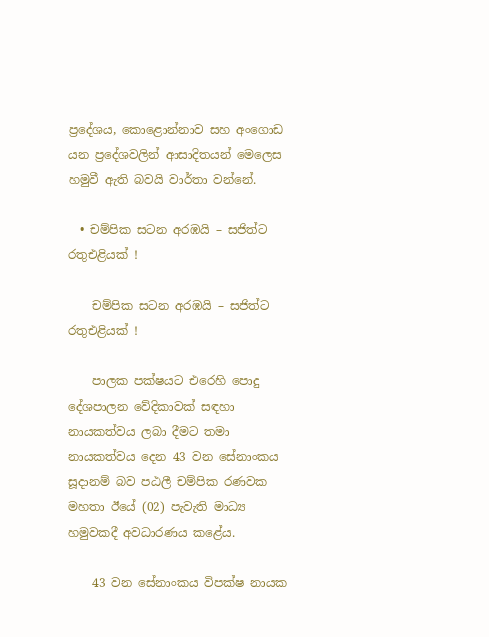ප්‍රදේශය, කොළොන්නාව සහ අංගොඩ යන ප්‍රදේශවලින් ආසාදිතයන් මෙලෙස හමුවී ඇති බවයි වාර්තා වන්නේ.

  • චම්පික සටන අරඹයි – සජිත්ට රතුඑළියක් !

    චම්පික සටන අරඹයි – සජිත්ට රතුඑළියක් !

    පාලක පක්ෂයට එරෙහි පොදු දේශපාලන වේදිකාවක් සඳහා නායකත්වය ලබා දීමට තමා නායකත්වය දෙන 43 වන සේනාංකය සූදානම් බව පඨලී චම්පික රණවක මහතා ඊයේ (02) පැවැති මාධ්‍ය හමුවකදී අවධාරණය කළේය.

    43 වන සේනාංකය විපක්ෂ නායක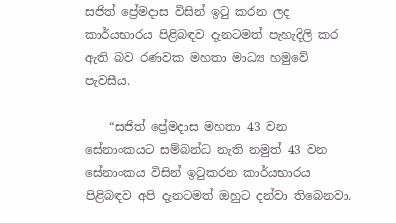සජිත් ප්‍රේමදාස විසින් ඉටු කරන ලද කාර්යභාරය පිළිබඳව දැනටමත් පැහැදිලි කර ඇති බව රණවක මහතා මාධ්‍ය හමුවේ පැවසීය.

    “සජිත් ප්‍රේමදාස මහතා 43 වන සේනාංකයට සම්බන්ධ නැති නමුත් 43 වන සේනාංකය විසින් ඉටුකරන කාර්යභාරය පිළිබඳව අපි දැනටමත් ඔහුට දන්වා තිබෙනවා.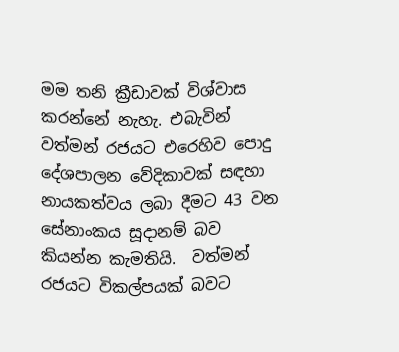මම තනි ක්‍රීඩාවක් විශ්වාස කරන්නේ නැහැ. එබැවින් වත්මන් රජයට එරෙහිව පොදු දේශපාලන වේදිකාවක් සඳහා නායකත්වය ලබා දීමට 43 වන සේනාංකය සූදානම් බව කියන්න කැමතියි.  වත්මන් රජයට විකල්පයක් බවට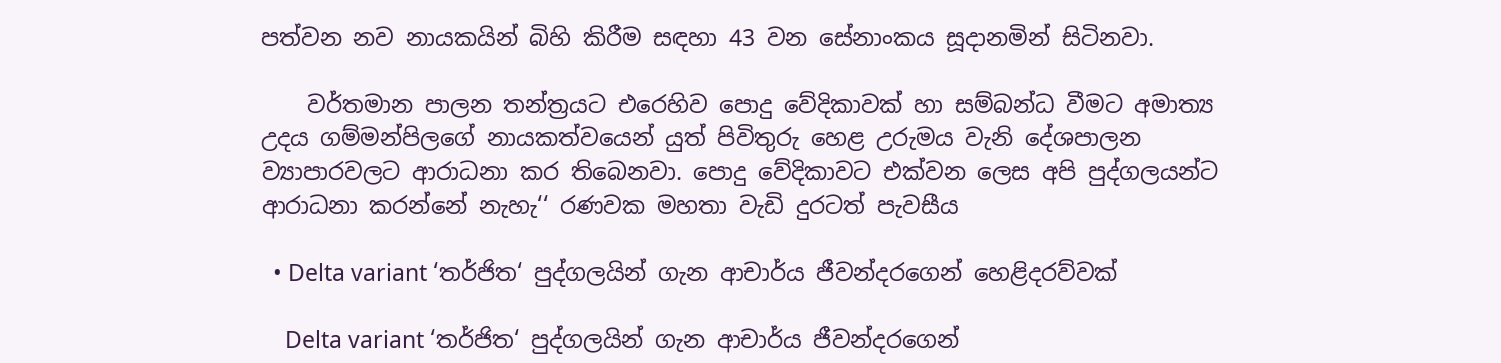පත්වන නව නායකයින් බිහි කිරීම සඳහා 43 වන සේනාංකය සූදානමින් සිටිනවා.

    වර්තමාන පාලන තන්ත්‍රයට එරෙහිව පොදු වේදිකාවක් හා සම්බන්ධ වීමට අමාත්‍ය උදය ගම්මන්පිලගේ නායකත්වයෙන් යුත් පිවිතුරු හෙළ උරුමය වැනි දේශපාලන ව්‍යාපාරවලට ආරාධනා කර තිබෙනවා. පොදු වේදිකාවට එක්වන ලෙස අපි පුද්ගලයන්ට ආරාධනා කරන්නේ නැහැ‘‘ රණවක මහතා වැඩි දුරටත් පැවසීය

  • Delta variant ‘තර්ජිත‘ පුද්ගලයින් ගැන ආචාර්ය ජීවන්දරගෙන් හෙළිදරව්වක්

    Delta variant ‘තර්ජිත‘ පුද්ගලයින් ගැන ආචාර්ය ජීවන්දරගෙන්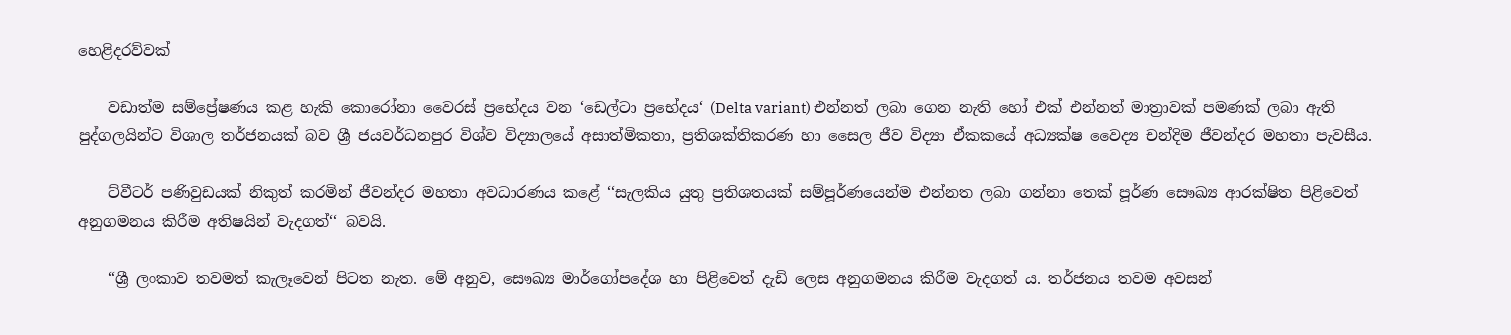හෙළිදරව්වක්

    වඩාත්ම සම්ප්‍රේෂණය කළ හැකි කොරෝනා වෛරස් ප්‍රභේදය වන ‘ඩෙල්ටා ප්‍රභේදය‘ (Delta variant) එන්නත් ලබා ගෙන නැති හෝ එක් එන්නත් මාත්‍රාවක් පමණක් ලබා ඇති පුද්ගලයින්ට විශාල තර්ජනයක් බව ශ්‍රී ජයවර්ධනපුර විශ්ව විද්‍යාලයේ අසාත්මිකතා, ප්‍රතිශක්තිකරණ හා සෛල ජීව විද්‍යා ඒකකයේ අධ්‍යක්ෂ වෛද්‍ය චන්දිම ජීවන්දර මහතා පැවසීය.

    ට්වීටර් පණිවුඩයක් නිකුත් කරමින් ජීවන්දර මහතා අවධාරණය කළේ ‘‘සැලකිය යුතු ප්‍රතිශතයක් සම්පූර්ණයෙන්ම එන්නත ලබා ගන්නා තෙක් පූර්ණ සෞඛ්‍ය ආරක්ෂිත පිළිවෙත් අනුගමනය කිරීම අතිෂයින් වැදගත්‘‘ බවයි.

    “ශ්‍රී ලංකාව තවමත් කැලෑවෙන් පිටත නැත. මේ අනුව, සෞඛ්‍ය මාර්ගෝපදේශ හා පිළිවෙත් දැඩි ලෙස අනුගමනය කිරීම වැදගත් ය. තර්ජනය තවම අවසන්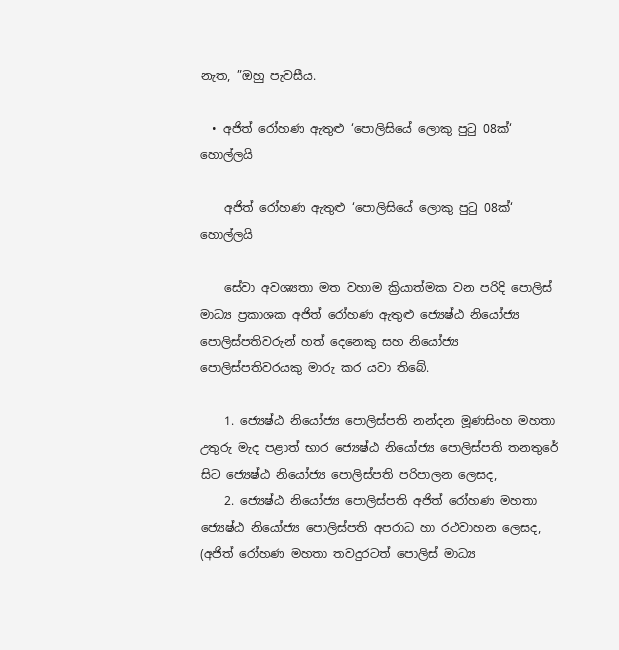නැත, ”ඔහු පැවසීය.

  • අජිත් රෝහණ ඇතුළු ‘පොලිසියේ ලොකු පුටු 08ක්‘ හොල්ලයි

    අජිත් රෝහණ ඇතුළු ‘පොලිසියේ ලොකු පුටු 08ක්‘ හොල්ලයි

    සේවා අවශ්‍යතා මත වහාම ක්‍රියාත්මක වන පරිදි පොලිස් මාධ්‍ය ප්‍රකාශක අජිත් රෝහණ ඇතුළු ජ්‍යෙෂ්ඨ නියෝජ්‍ය පොලිස්පතිවරුන් හත් දෙනෙකු සහ නියෝජ්‍ය පොලිස්පතිවරයකු මාරු කර යවා තිබේ.

    1. ජ්‍යෙෂ්ඨ නියෝජ්‍ය පොලිස්පති නන්දන මූණසිංහ මහතා උතුරු මැද පළාත් භාර ජ්‍යෙෂ්ඨ නියෝජ්‍ය පොලිස්පති තනතුරේ සිට ජ්‍යෙෂ්ඨ නියෝජ්‍ය පොලිස්පති පරිපාලන ලෙසද,
    2. ජ්‍යෙෂ්ඨ නියෝජ්‍ය පොලිස්පති අජිත් රෝහණ මහතා ජ්‍යෙෂ්ඨ නියෝජ්‍ය පොලිස්පති අපරාධ හා රථවාහන ලෙසද, (අජිත් රෝහණ මහතා තවදුරටත් පොලිස් මාධ්‍ය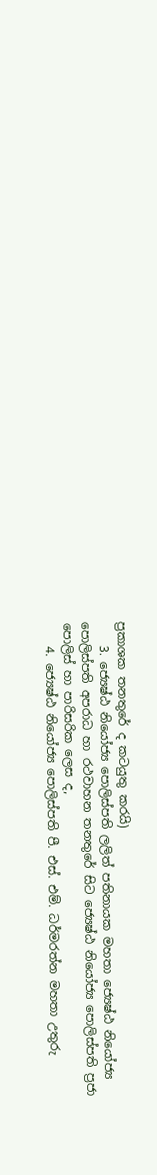ප්‍රකාශක තනතුරේ ද කටයුතු කරයි)
    3. ජ්‍යෙෂ්ඨ නියෝජ්‍ය පොලිස්පති ලලිත් පතිනායක මහතා ජ්‍යෙෂ්ඨ නියෝජ්‍ය පොලිස්පති අපරාධ හා රථවාහන තනතුරේ සිට ජ්‍යෙෂ්ඨ නියෝජ්‍ය පොලිස්පති ප්‍ර‍ජා පොලිස් හා පාරිසරික ලෙස ද,
    4. ජ්‍යෙෂ්ඨ නියෝජ්‍ය පොලිස්පති පී. එස්. එම්. ධර්මරත්න මහතා උතුරු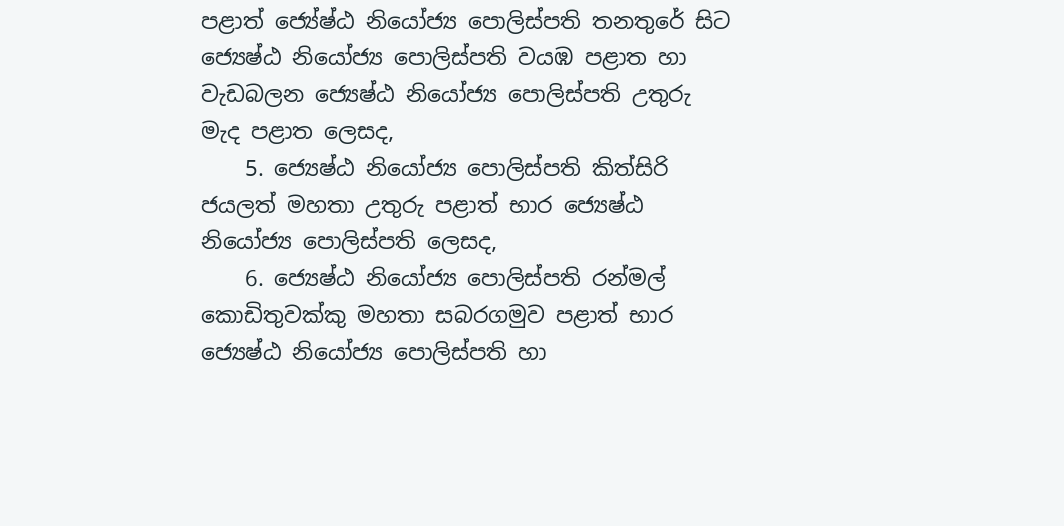පළාත් ජ්‍යේෂ්ඨ නියෝජ්‍ය පොලිස්පති තනතුරේ සිට ජ්‍යෙෂ්ඨ නියෝජ්‍ය පොලිස්පති වයඹ පළාත හා වැඩබලන ජ්‍යෙෂ්ඨ නියෝජ්‍ය පොලිස්පති උතුරු මැද පළාත ලෙසද,
    5. ජ්‍යෙෂ්ඨ නියෝජ්‍ය පොලිස්පති කිත්සිරි ජයලත් මහතා උතුරු පළාත් භාර ජ්‍යෙෂ්ඨ නියෝජ්‍ය පොලිස්පති ලෙසද,
    6. ජ්‍යෙෂ්ඨ නියෝජ්‍ය පොලිස්පති රන්මල් කොඩිතුවක්කු මහතා සබරගමුව පළාත් භාර ජ්‍යෙෂ්ඨ නියෝජ්‍ය පොලිස්පති හා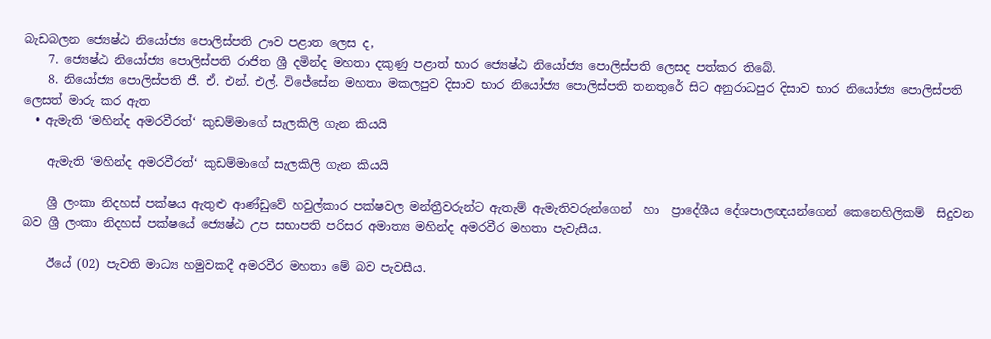බැඩබලන ජ්‍යෙෂ්ඨ නියෝජ්‍ය පොලිස්පති ඌව පළාත ලෙස ද,
    7. ජ්‍යෙෂ්ඨ නියෝජ්‍ය පොලිස්පති රාජිත ශ්‍රී දමින්ද මහතා දකුණු පළාත් භාර ජ්‍යෙෂ්ඨ නියෝජ්‍ය පොලිස්පති ලෙසද පත්කර තිබේ.
    8. නියෝජ්‍ය පොලිස්පති ජී. ඒ. එන්. එල්. විජේසේන මහතා මකලපුව දිසාව භාර නියෝජ්‍ය පොලිස්පති තනතුරේ සිට අනුරාධපුර දිසාව භාර නියෝජ්‍ය පොලිස්පති ලෙසත් මාරු කර ඇත
  • ඇමැති ‘මහින්ද අමරවීරත්‘ කුඩම්මාගේ සැලකිලි ගැන කියයි

    ඇමැති ‘මහින්ද අමරවීරත්‘ කුඩම්මාගේ සැලකිලි ගැන කියයි

    ශ්‍රී ලංකා නිදහස් පක්ෂය ඇතුළු ආණ්ඩුවේ හවුල්කාර පක්ෂවල මන්ත්‍රීවරුන්ට ඇතැම් ඇමැතිවරුන්ගෙන්  හා  ප්‍රාදේශීය දේශපාලඥයන්ගෙන් කෙනෙහිලිකම්  සිදුවන බව ශ්‍රී ලංකා නිදහස් පක්ෂයේ ජ්‍යෙෂ්ඨ උප සභාපති පරිසර අමාත්‍ය මහින්ද අමරවීර මහතා පැවැසීය.

    ඊයේ (02) පැවති මාධ්‍ය හමුවකදී අමරවීර මහතා මේ බව පැවසීය.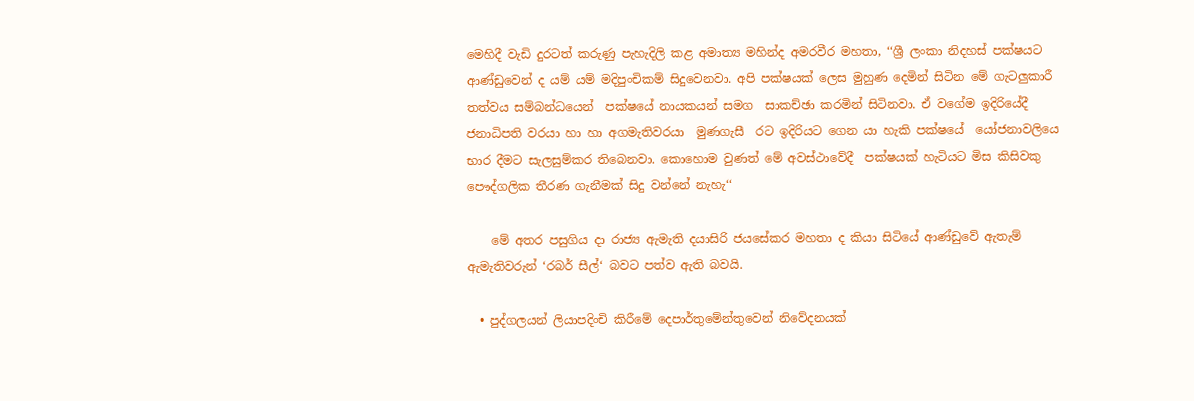මෙහිදී වැඩි දුරටත් කරුණු පැහැදිලි කළ අමාත්‍ය මහින්ද අමරවීර මහතා, ‘‘ශ්‍රී ලංකා නිදහස් පක්ෂයට ආණ්ඩුවෙන් ද යම් යම් මදිපුංචිකම් සිදුවෙනවා. අපි පක්ෂයක් ලෙස මුහුණ දෙමින් සිටින මේ ගැටලුකාරී තත්වය සම්බන්ධයෙන්  පක්ෂයේ නායකයන් සමග  සාකච්ඡා කරමින් සිටිනවා. ඒ වගේම ඉදිරියේදී ජනාධිපති වරයා හා හා අගමැතිවරයා  මුණගැසී  රට ඉදිරියට ගෙන යා හැකි පක්ෂයේ  යෝජනාවලියෙ භාර දීමට සැලසුම්කර තිබෙනවා. කොහොම වුණත් මේ අවස්ථාවේදී  පක්ෂයක් හැටියට මිස කිසිවකු පෞද්ගලික තීරණ ගැනීමක් සිදු වන්නේ නැහැ‘‘

    මේ අතර පසුගිය දා රාජ්‍ය ඇමැති දයාසිරි ජයසේකර මහතා ද කියා සිටියේ ආණ්ඩුවේ ඇතැම් ඇමැතිවරුන් ‘රබර් සීල්‘ බවට පත්ව ඇති බවයි.

  • පුද්ගලයන් ලියාපදිංචි කිරීමේ දෙපාර්තුමේන්තුවෙන් නිවේදනයක්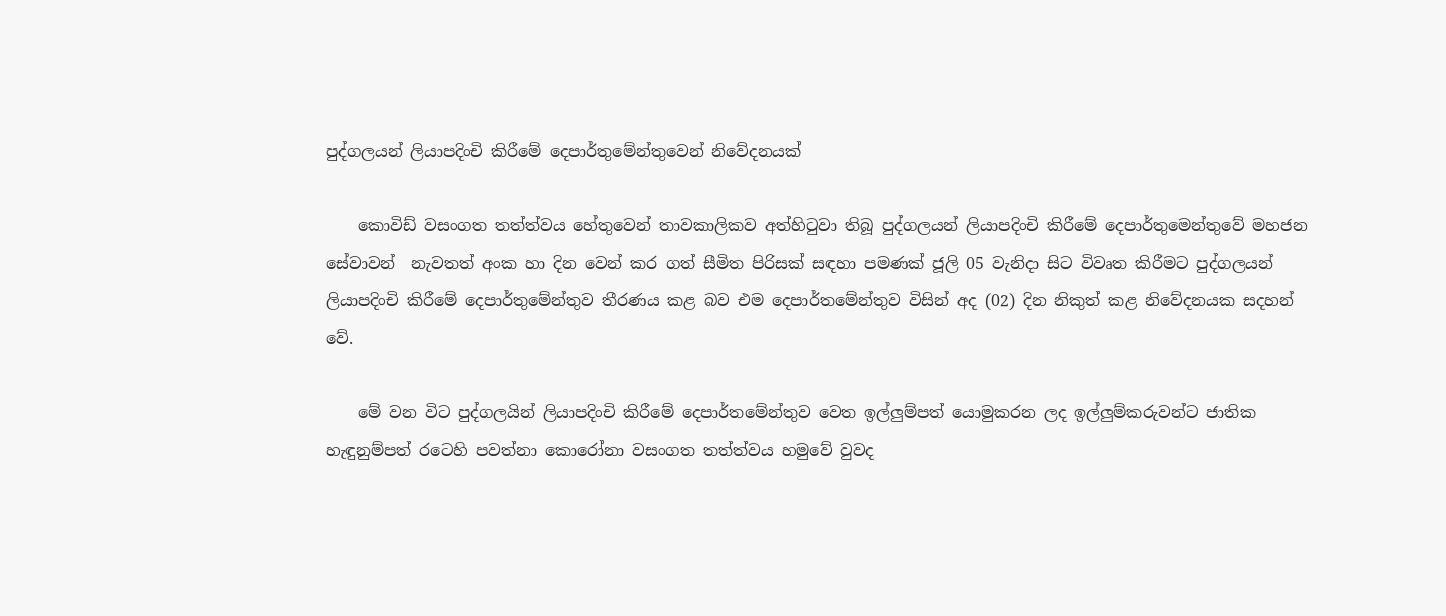පුද්ගලයන් ලියාපදිංචි කිරීමේ දෙපාර්තුමේන්තුවෙන් නිවේදනයක්

    කොවිඩ් වසංගත තත්ත්වය හේතුවෙන් තාවකාලිකව අත්හිටුවා තිබූ පුද්ගලයන් ලියාපදිංචි කිරීමේ දෙපාර්තුමෙන්තුවේ මහජන සේවාවන්  නැවතත් අංක හා දින වෙන් කර ගත් සීමිත පිරිසක් සඳහා පමණක් ජූලි 05 වැනිදා සිට විවෘත කිරීමට පුද්ගලයන් ලියාපදිංචි කිරීමේ දෙපාර්තුමේන්තුව තීරණය කළ බව එම දෙපාර්තමේන්තුව විසින් අද (02) දින නිකුත් කළ නිවේදනයක සදහන් වේ.

    මේ වන විට පුද්ගලයින් ලියාපදිංචි කිරීමේ දෙපාර්තමේන්තුව වෙත ඉල්ලුම්පත් යොමුකරන ලද ඉල්ලුම්කරුවන්ට ජාතික හැඳුනුම්පත් රටෙහි පවත්නා කොරෝනා වසංගත තත්ත්වය හමුවේ වුවද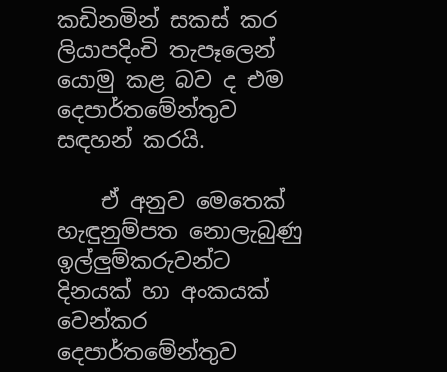කඩිනමින් සකස් කර ලියාපදිංචි තැපෑලෙන් යොමු කළ බව ද එම දෙපාර්තමේන්තුව සඳහන් කරයි.

    ඒ අනුව මෙතෙක් හැඳුනුම්පත නොලැබුණු ඉල්ලුම්කරුවන්ට දිනයක් හා අංකයක් වෙන්කර දෙපාර්තමේන්තුව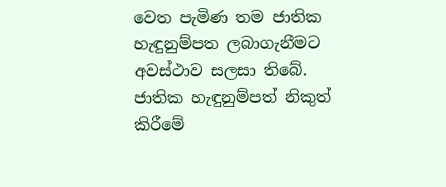වෙත පැමිණ තම ජාතික හැඳුනුම්පත ලබාගැනීමට අවස්ථාව සලසා තිබේ. ජාතික හැඳුනුම්පත් නිකුත් කිරීමේ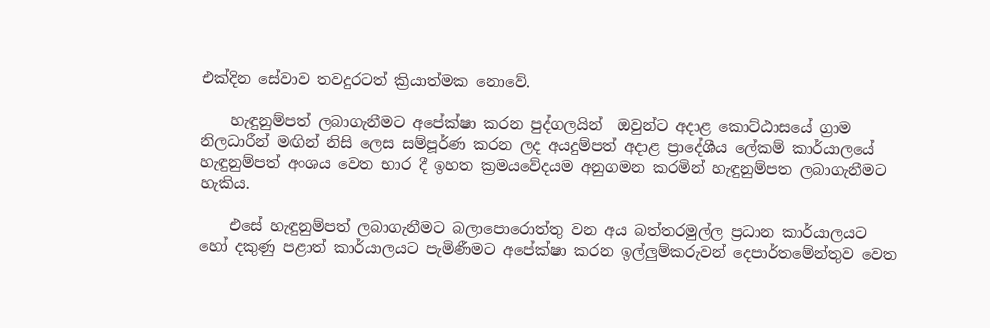එක්දින සේවාව තවදුරටත් ක්‍රියාත්මක නොවේ.

    හැඳුනුම්පත් ලබාගැනීමට අපේක්ෂා කරන පුද්ගලයින්  ඔවුන්ට අදාළ කොට්ඨාසයේ ග්‍රාම නිලධාරීන් මඟින් නිසි ලෙස සම්පූර්ණ කරන ලද අයදුම්පත් අදාළ ප්‍රාදේශීය ලේකම් කාර්යාලයේ හැඳුනුම්පත් අංශය වෙත භාර දී ඉහත ක්‍රමයවේදයම අනුගමන කරමින් හැඳුනුම්පත ලබාගැනීමට හැකිය.

    එසේ හැඳුනුම්පත් ලබාගැනීමට බලාපොරොත්තු වන අය බත්තරමුල්ල ප්‍රධාන කාර්යාලයට හෝ දකුණු පළාත් කාර්යාලයට පැමිණීමට අපේක්ෂා කරන ඉල්ලුම්කරුවන් දෙපාර්තමේන්තුව වෙත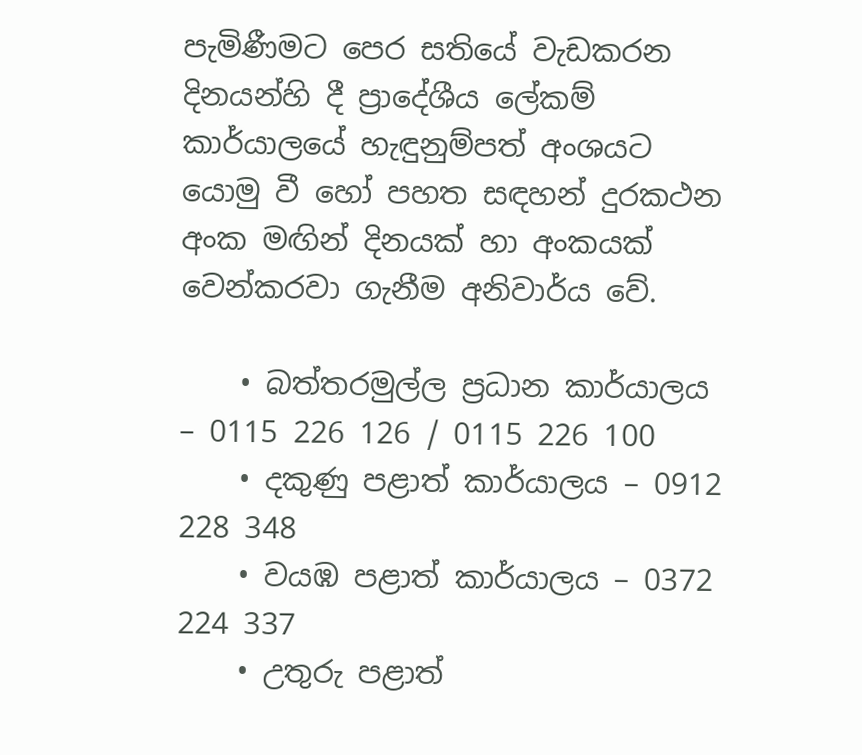පැමිණීමට පෙර සතියේ වැඩකරන දිනයන්හි දී ප්‍රාදේශීය ලේකම් කාර්යාලයේ හැඳුනුම්පත් අංශයට යොමු වී හෝ පහත සඳහන් දුරකථන අංක මඟින් දිනයක් හා අංකයක් වෙන්කරවා ගැනීම අනිවාර්ය වේ.

    • බත්තරමුල්ල ප්‍රධාන කාර්යාලය – 0115 226 126 / 0115 226 100
    • දකුණු පළාත් කාර්යාලය – 0912 228 348
    • වයඹ පළාත් කාර්යාලය – 0372 224 337
    • උතුරු පළාත්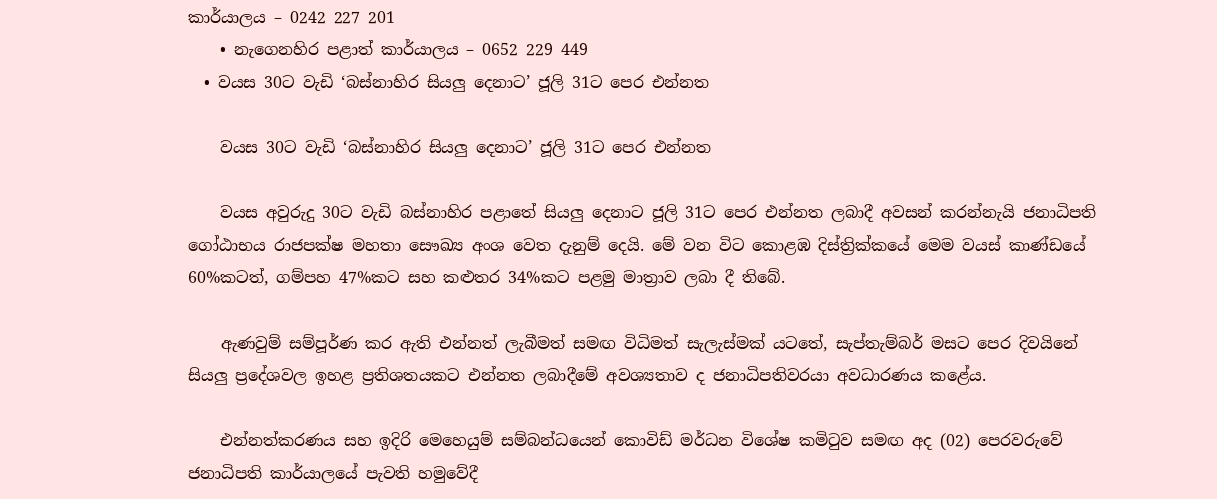කාර්යාලය – 0242 227 201
    • නැගෙනහිර පළාත් කාර්යාලය – 0652 229 449
  • වයස 30ට වැඩි ‘බස්නාහිර සියලු දෙනාට’ ජූලි 31ට පෙර එන්නත

    වයස 30ට වැඩි ‘බස්නාහිර සියලු දෙනාට’ ජූලි 31ට පෙර එන්නත

    වයස අවුරුදු 30ට වැඩි බස්නාහිර පළාතේ සියලු දෙනාට ජූලි 31ට පෙර එන්නත ලබාදී අවසන් කරන්නැයි ජනාධිපති ගෝඨාභය රාජපක්ෂ මහතා සෞඛ්‍ය අංශ වෙත දැනුම් දෙයි. මේ වන විට කොළඹ දිස්ත්‍රික්කයේ මෙම වයස් කාණ්ඩයේ 60%කටත්, ගම්පහ 47%කට සහ කළුතර 34%කට පළමු මාත්‍රාව ලබා දී තිබේ.

    ඇණවුම් සම්පූර්ණ කර ඇති එන්නත් ලැබීමත් සමඟ විධිමත් සැලැස්මක් යටතේ, සැප්තැම්බර් මසට පෙර දිවයිනේ සියලු ප්‍රදේශවල ඉහළ ප්‍රතිශතයකට එන්නත ලබාදීමේ අවශ්‍යතාව ද ජනාධිපතිවරයා අවධාරණය කළේය.

    එන්නත්කරණය සහ ඉදිරි මෙහෙයුම් සම්බන්ධයෙන් කොවිඩ් මර්ධන විශේෂ කමිටුව සමඟ අද (02) පෙරවරුවේ ජනාධිපති කාර්යාලයේ පැවති හමුවේදී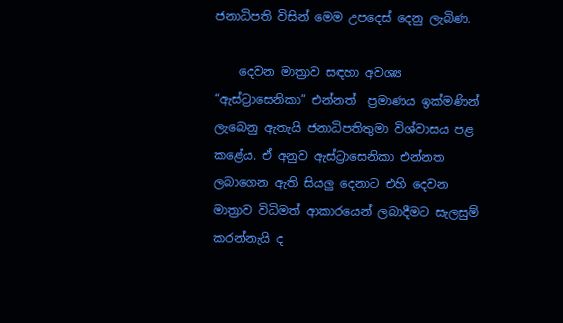ජනාධිපති විසින් මෙම උපදෙස් දෙනු ලැබිණ.

    දෙවන මාත්‍රාව සඳහා අවශ්‍ය “ඇස්ට්‍රාසෙනිකා” එන්නත්  ප්‍රමාණය ඉක්මණින් ලැබෙනු ඇතැයි ජනාධිපතිතුමා විශ්වාසය පළ කළේය. ඒ අනුව ඇස්ට්‍රාසෙනිකා එන්නත ලබාගෙන ඇති සියලු දෙනාට එහි දෙවන මාත්‍රාව විධිමත් ආකාරයෙන් ලබාදීමට සැලසුම් කරන්නැයි ද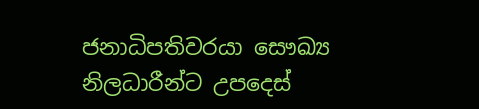ජනාධිපතිවරයා සෞඛ්‍ය නිලධාරීන්ට උපදෙස්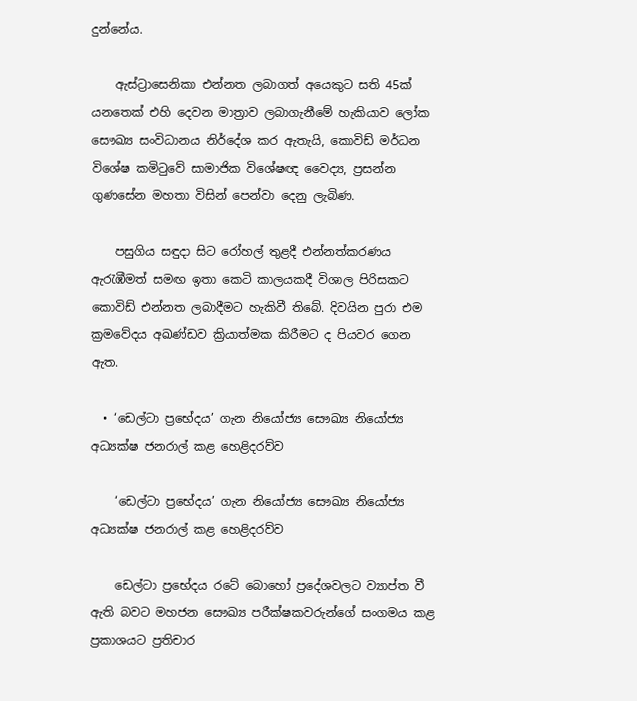දුන්නේය.

    ඇස්ට්‍රාසෙනිකා එන්නත ලබාගත් අයෙකුට සති 45ක් යනතෙක් එහි දෙවන මාත්‍රාව ලබාගැනීමේ හැකියාව ලෝක සෞඛ්‍ය සංවිධානය නිර්දේශ කර ඇතැයි, කොවිඩ් මර්ධන විශේෂ කමිටුවේ සාමාජික විශේෂඥ වෛද්‍ය, ප්‍රසන්න ගුණසේන මහතා විසින් පෙන්වා දෙනු ලැබිණ.

    පසුගිය සඳුදා සිට රෝහල් තුළදී එන්නත්කරණය ඇරැඹීමත් සමඟ ඉතා කෙටි කාලයකදී විශාල පිරිසකට කොවිඩ් එන්නත ලබාදීමට හැකිවී තිබේ. දිවයින පුරා එම ක්‍රමවේදය අඛණ්ඩව ක්‍රියාත්මක කිරීමට ද පියවර ගෙන ඇත.

  • ‘ඩෙල්ටා ප්‍රභේදය’ ගැන නියෝජ්‍ය සෞඛ්‍ය නියෝජ්‍ය අධ්‍යක්ෂ ජනරාල් කළ හෙළිදරව්ව

    ‘ඩෙල්ටා ප්‍රභේදය’ ගැන නියෝජ්‍ය සෞඛ්‍ය නියෝජ්‍ය අධ්‍යක්ෂ ජනරාල් කළ හෙළිදරව්ව

    ඩෙල්ටා ප්‍රභේදය රටේ බොහෝ ප්‍රදේශවලට ව්‍යාප්ත වී ඇති බවට මහජන සෞඛ්‍ය පරීක්ෂකවරුන්ගේ සංගමය කළ ප්‍රකාශයට ප්‍රතිචාර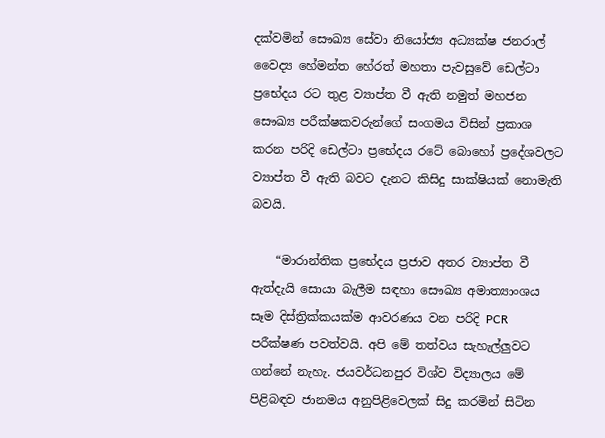දක්වමින් සෞඛ්‍ය සේවා නියෝජ්‍ය අධ්‍යක්ෂ ජනරාල් වෛද්‍ය හේමන්ත හේරත් මහතා පැවසුවේ ඩෙල්ටා ප්‍රභේදය රට තුළ ව්‍යාප්ත වී ඇති නමුත් මහජන සෞඛ්‍ය පරීක්ෂකවරුන්ගේ සංගමය විසින් ප්‍රකාශ කරන පරිදි ඩෙල්ටා ප්‍රභේදය රටේ බොහෝ ප්‍රදේශවලට ව්‍යාප්ත වී ඇති බවට දැනට කිසිදු සාක්ෂියක් නොමැති බවයි.

    “මාරාන්තික ප්‍රභේදය ප්‍රජාව අතර ව්‍යාප්ත වී ඇත්දැයි සොයා බැලීම සඳහා සෞඛ්‍ය අමාත්‍යාංශය සෑම දිස්ත්‍රික්කයක්ම ආවරණය වන පරිදි PCR පරීක්ෂණ පවත්වයි. අපි මේ තත්වය සැහැල්ලුවට ගන්නේ නැහැ‍. ජයවර්ධනපුර විශ්ව විද්‍යාලය මේ පිළිබඳව ජානමය අනුපිළිවෙලක් සිදු කරමින් සිටින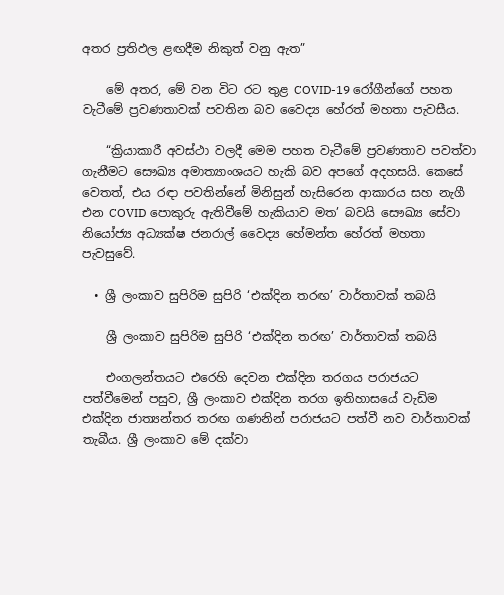අතර ප්‍රතිඵල ළඟදීම නිකුත් වනු ඇත”

    මේ අතර, මේ වන විට රට තුළ COVID-19 රෝගීන්ගේ පහත වැටීමේ ප්‍රවණතාවක් පවතින බව වෛද්‍ය හේරත් මහතා පැවසීය.

    “ක්‍රියාකාරී අවස්ථා වලදී මෙම පහත වැටීමේ ප්‍රවණතාව පවත්වා ගැනීමට සෞඛ්‍ය අමාත්‍යාංශයට හැකි බව අපගේ අදහසයි. කෙසේ වෙතත්, එය රඳා පවතින්නේ මිනිසුන් හැසිරෙන ආකාරය සහ නැගී එන COVID පොකුරු ඇතිවීමේ හැකියාව මත’ බවයි සෞඛ්‍ය සේවා නියෝජ්‍ය අධ්‍යක්ෂ ජනරාල් වෛද්‍ය හේමන්ත හේරත් මහතා පැවසුවේ.

  • ශ්‍රී ලංකාව සුපිරිම සුපිරි ‘එක්දින තරඟ’ වාර්තාවක් තබයි

    ශ්‍රී ලංකාව සුපිරිම සුපිරි ‘එක්දින තරඟ’ වාර්තාවක් තබයි

    එංගලන්තයට එරෙහි දෙවන එක්දින තරගය පරාජයට පත්වීමෙන් පසුව, ශ්‍රී ලංකාව එක්දින තරග ඉතිහාසයේ වැඩිම එක්දින ජාත්‍යන්තර තරඟ ගණනින් පරාජයට පත්වී නව වාර්තාවක් තැබීය. ශ්‍රී ලංකාව මේ දක්වා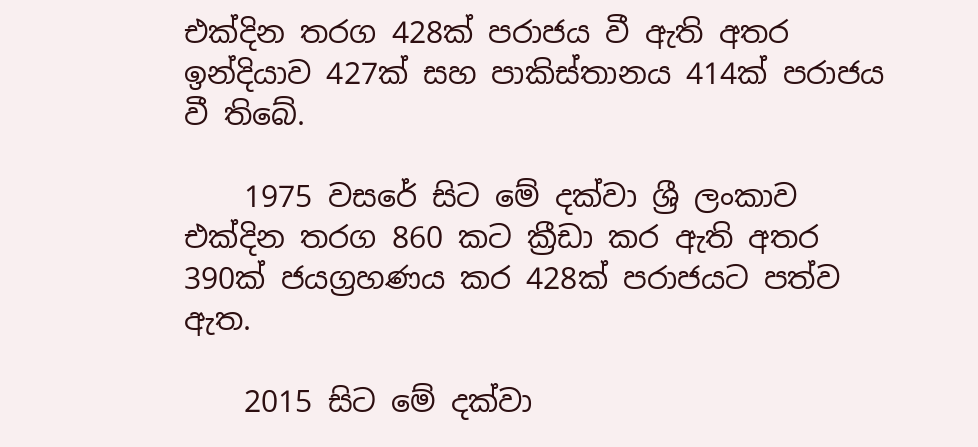එක්දින තරග 428ක් පරාජය වී ඇති අතර ඉන්දියාව 427ක් සහ පාකිස්තානය 414ක් පරාජය වී තිබේ.

    1975 වසරේ සිට මේ දක්වා ශ්‍රී ලංකාව එක්දින තරග 860 කට ක්‍රීඩා කර ඇති අතර 390ක් ජයග්‍රහණය කර 428ක් පරාජයට පත්ව ඇත.

    2015 සිට මේ දක්වා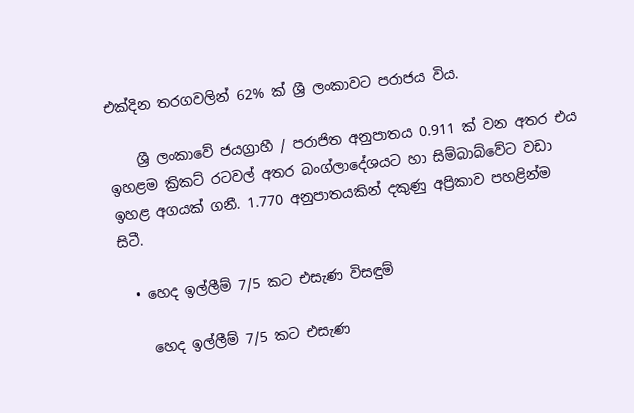එක්දින තරගවලින් 62% ක් ශ්‍රී ලංකාවට පරාජය විය.

    ශ්‍රී ලංකාවේ ජයග්‍රාහී / පරාජිත අනුපාතය 0.911 ක් වන අතර එය ඉහළම ක්‍රිකට් රටවල් අතර බංග්ලාදේශයට හා සිම්බාබ්වේට වඩා ඉහළ අගයක් ගනී. 1.770 අනුපාතයකින් දකුණු අප්‍රිකාව පහළින්ම සිටී.

  • හෙද ඉල්ලීම් 7/5 කට එසැණ විසඳුම්

    හෙද ඉල්ලීම් 7/5 කට එසැණ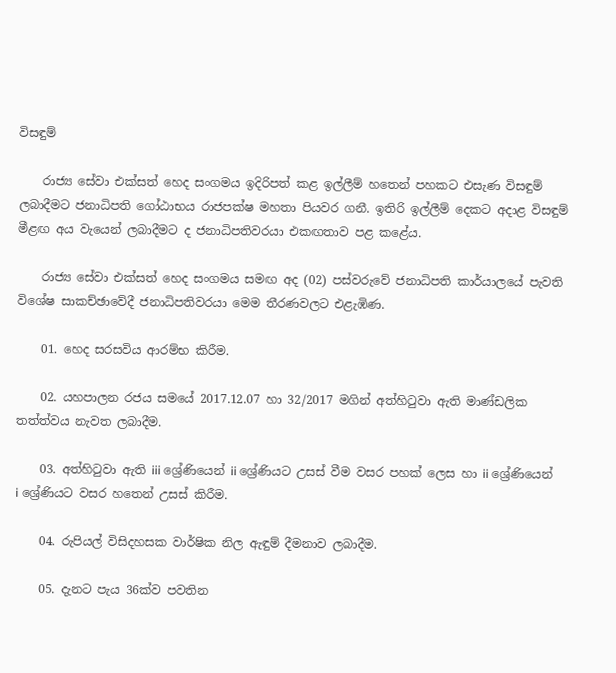විසඳුම්

    රාජ්‍ය සේවා එක්සත් හෙද සංගමය ඉදිරිපත් කළ ඉල්ලීම් හතෙන් පහකට එසැණ විසඳුම් ලබාදීමට ජනාධිපති ගෝඨාභය රාජපක්ෂ මහතා පියවර ගනී. ඉතිරි ඉල්ලීම් දෙකට අදාළ විසඳුම් මීළඟ අය වැයෙන් ලබාදීමට ද ජනාධිපතිවරයා එකඟතාව පළ කළේය.

    රාජ්‍ය සේවා එක්සත් හෙද සංගමය සමඟ අද (02) පස්වරුවේ ජනාධිපති කාර්යාලයේ පැවති විශේෂ සාකච්ඡාවේදී ජනාධිපතිවරයා මෙම තීරණවලට එළැඹිණ.

    01. හෙද සරසවිය ආරම්භ කිරීම.

    02. යහපාලන රජය සමයේ 2017.12.07 හා 32/2017 මගින් අත්හිටුවා ඇති මාණ්ඩලික තත්ත්වය නැවත ලබාදීම.

    03. අත්හිටුවා ඇති iii ශ්‍රේණියෙන් ii ශ්‍රේණියට උසස් වීම වසර පහක් ලෙස හා ii ශ්‍රේණියෙන් i ශ්‍රේණියට වසර හතෙන් උසස් කිරීම.

    04. රුපියල් විසිදහසක වාර්ෂික නිල ඇඳුම් දීමනාව ලබාදීම.

    05. දැනට පැය 36ක්ව පවතින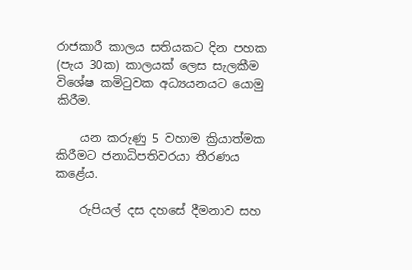රාජකාරී කාලය සතියකට දින පහක (පැය 30ක) කාලයක් ලෙස සැලකීම විශේෂ කමිටුවක අධ්‍යයනයට යොමු කිරීම.

    යන කරුණු 5 වහාම ක්‍රියාත්මක කිරීමට ජනාධිපතිවරයා තීරණය කළේය.

    රුපියල් දස දහසේ දීමනාව සහ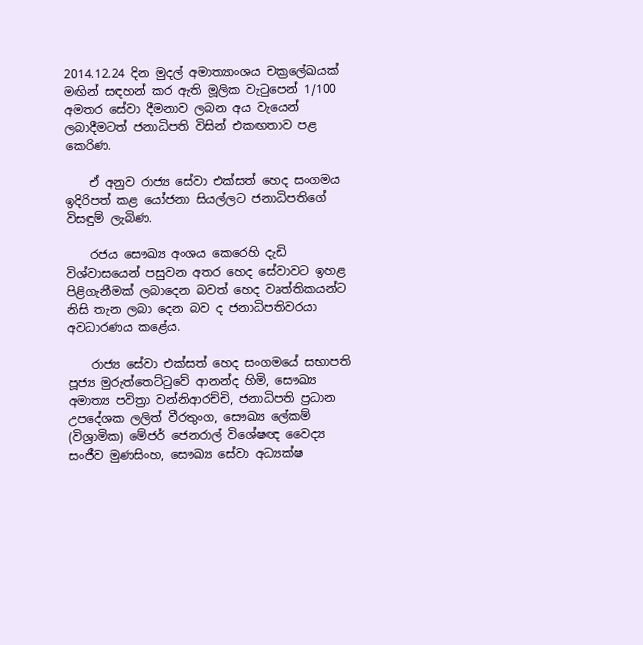2014.12.24 දින මුදල් අමාත්‍යාංශය චක්‍රලේඛයක් මඟින් සඳහන් කර ඇති මූලික වැටුපෙන් 1/100 අමතර සේවා දීමනාව ලබන අය වැයෙන් ලබාදීමටත් ජනාධිපති විසින් එකඟතාව පළ කෙරිණ.

    ඒ අනුව රාජ්‍ය සේවා එක්සත් හෙද සංගමය ඉදිරිපත් කළ යෝජනා සියල්ලට ජනාධිපතිගේ විසඳුම් ලැබිණ.

    රජය සෞඛ්‍ය අංශය කෙරෙහි දැඩි විශ්වාසයෙන් පසුවන අතර හෙද සේවාවට ඉහළ පිළිගැනීමක් ලබාදෙන බවත් හෙද වෘත්තිකයන්ට නිසි තැන ලබා දෙන බව ද ජනාධිපතිවරයා අවධාරණය කළේය.

    රාජ්‍ය සේවා එක්සත් හෙද සංගමයේ සභාපති පූජ්‍ය මුරුත්තෙට්ටුවේ ආනන්ද හිමි, සෞඛ්‍ය අමාත්‍ය පවිත්‍රා වන්නිආරච්චි, ජනාධිපති ප්‍රධාන උපදේශක ලලිත් වීරතුංග, සෞඛ්‍ය ලේකම් (විශ්‍රාමික) මේජර් ජෙනරාල් විශේෂඥ වෛද්‍ය සංජීව මුණසිංහ, සෞඛ්‍ය සේවා අධ්‍යක්ෂ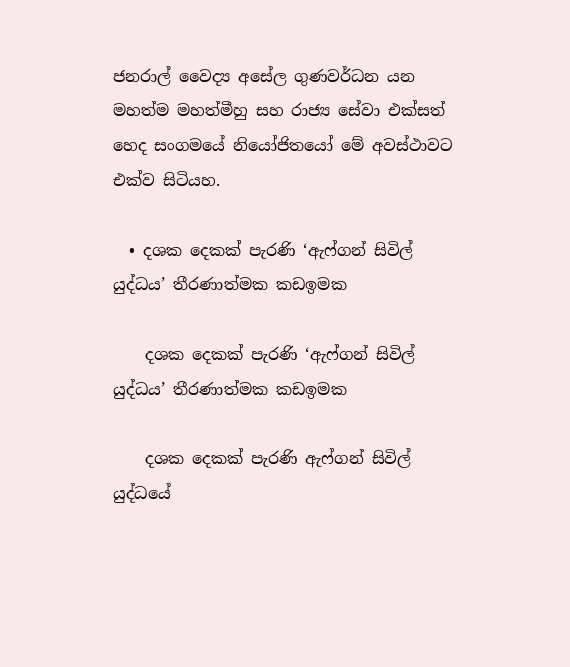ජනරාල් වෛද්‍ය අසේල ගුණවර්ධන යන මහත්ම මහත්මීහු සහ රාජ්‍ය සේවා එක්සත් හෙද සංගමයේ නියෝජිතයෝ මේ අවස්ථාවට එක්ව සිටියහ.

  • දශක දෙකක් පැරණි ‘ඇෆ්ගන් සිවිල් යුද්ධය’ තීරණාත්මක කඩඉමක

    දශක දෙකක් පැරණි ‘ඇෆ්ගන් සිවිල් යුද්ධය’ තීරණාත්මක කඩඉමක

    දශක දෙකක් පැරණි ඇෆ්ගන් සිවිල් යුද්ධයේ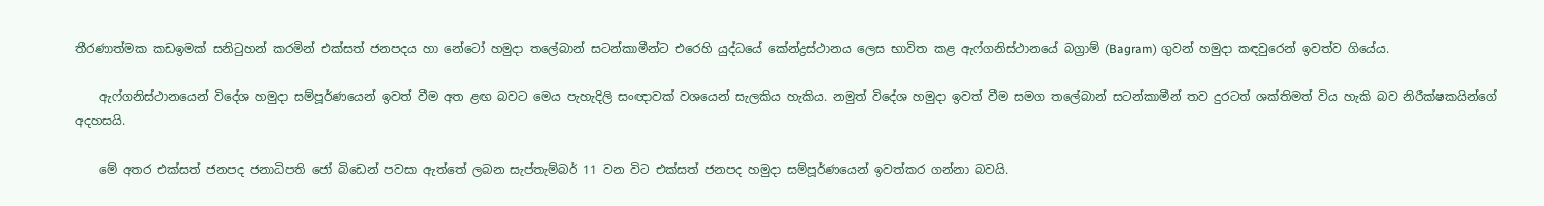තීරණාත්මක කඩඉමක් සනිටුහන් කරමින් එක්සත් ජනපදය හා නේටෝ හමුදා තලේබාන් සටන්කාමීන්ට එරෙහි යුද්ධයේ කේන්ද්‍රස්ථානය ලෙස භාවිත කළ ඇෆ්ගනිස්ථානයේ බග්‍රාම් (Bagram) ගුවන් හමුදා කඳවුරෙන් ඉවත්ව ගියේය.

    ඇෆ්ගනිස්ථානයෙන් විදේශ හමුදා සම්පූර්ණයෙන් ඉවත් වීම අත ළඟ බවට මෙය පැහැදිලි සංඥාවක් වශයෙන් සැලකිය හැකිය. නමුත් විදේශ හමුදා ඉවත් වීම සමග තලේබාන් සටන්කාමීන් තව දුරටත් ශක්තිමත් විය හැකි බව නිරීක්ෂකයින්ගේ අදහසයි.

    මේ අතර එක්සත් ජනපද ජනාධිපති ජෝ බිඩෙන් පවසා ඇත්තේ ලබන සැප්තැම්බර් 11 වන විට එක්සත් ජනපද හමුදා සම්පූර්ණයෙන් ඉවත්කර ගන්නා බවයි.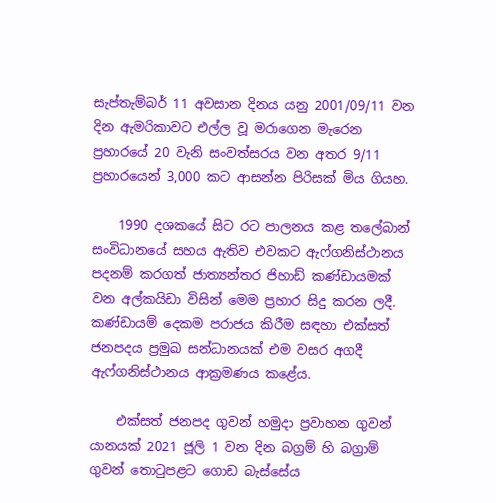සැප්තැම්බර් 11 අවසාන දිනය යනු 2001/09/11 වන දින ඇමරිකාවට එල්ල වූ මරාගෙන මැරෙන ප්‍රහාරයේ 20 වැනි සංවත්සරය වන අතර 9/11 ප්‍රහාරයෙන් 3,000 කට ආසන්න පිරිසක් මිය ගියහ.

    1990 දශකයේ සිට රට පාලනය කළ තලේබාන් සංවිධානයේ සහය ඇතිව එවකට ඇෆ්ගනිස්ථානය පදනම් කරගත් ජාත්‍යන්තර ජිහාඩ් කණ්ඩායමක් වන අල්කයිඩා විසින් මෙම ප්‍රහාර සිදු කරන ලදී. කණ්ඩායම් දෙකම පරාජය කිරීම සඳහා එක්සත් ජනපදය ප්‍රමුඛ සන්ධානයක් එම වසර අගදී ඇෆ්ගනිස්ථානය ආක්‍රමණය කළේය.

    එක්සත් ජනපද ගුවන් හමුදා ප්‍රවාහන ගුවන් යානයක් 2021 ජූලි 1 වන දින බග්‍රම් හි බග්‍රාම් ගුවන් තොටුපළට ගොඩ බැස්සේය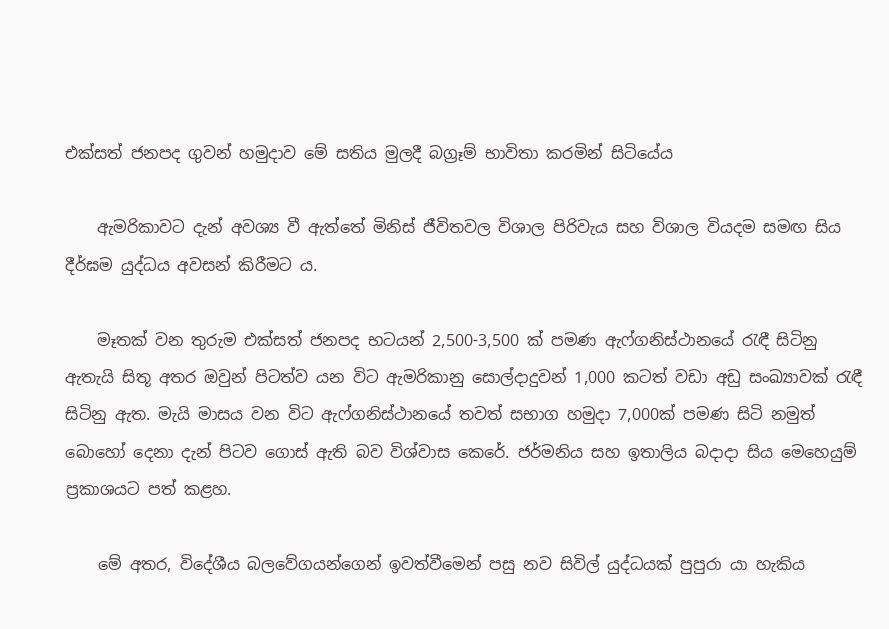එක්සත් ජනපද ගුවන් හමුදාව මේ සතිය මුලදී බග්‍රෑම් භාවිතා කරමින් සිටියේය

    ඇමරිකාවට දැන් අවශ්‍ය වී ඇත්තේ මිනිස් ජීවිතවල විශාල පිරිවැය සහ විශාල වියදම සමඟ සිය දීර්ඝම යුද්ධය අවසන් කිරීමට ය.

    මෑතක් වන තුරුම එක්සත් ජනපද භටයන් 2,500-3,500 ක් පමණ ඇෆ්ගනිස්ථානයේ රැඳී සිටිනු ඇතැයි සිතූ අතර ඔවුන් පිටත්ව යන විට ඇමරිකානු සොල්දාදුවන් 1,000 කටත් වඩා අඩු සංඛ්‍යාවක් රැඳී සිටිනු ඇත. මැයි මාසය වන විට ඇෆ්ගනිස්ථානයේ තවත් සභාග හමුදා 7,000ක් පමණ සිටි නමුත් බොහෝ දෙනා දැන් පිටව ගොස් ඇති බව විශ්වාස කෙරේ. ජර්මනිය සහ ඉතාලිය බදාදා සිය මෙහෙයුම් ප්‍රකාශයට පත් කළහ.

    මේ අතර, විදේශීය බලවේගයන්ගෙන් ඉවත්වීමෙන් පසු නව සිවිල් යුද්ධයක් පුපුරා යා හැකිය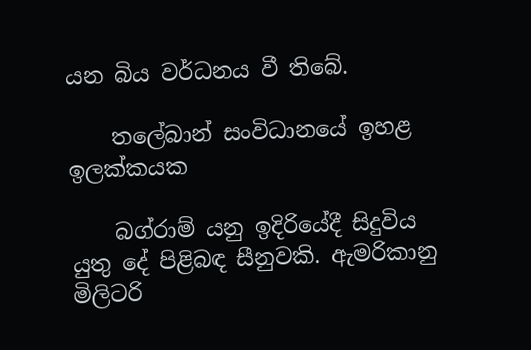යන බිය වර්ධනය වී තිබේ.

    තලේබාන් සංවිධානයේ ඉහළ ඉලක්කයක

    බග්රාම් යනු ඉදිරියේදී සිදුවිය යුතු දේ පිළිබඳ සීනුවකි. ඇමරිකානු මිලිටරි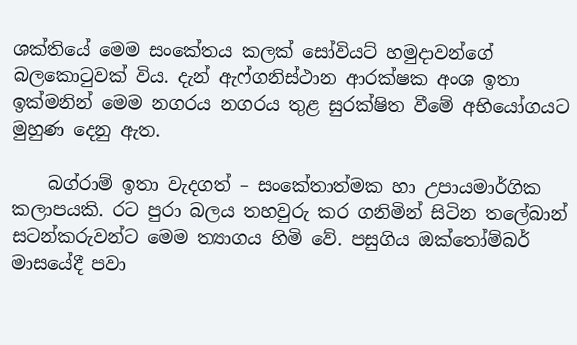ශක්තියේ මෙම සංකේතය කලක් සෝවියට් හමුදාවන්ගේ බලකොටුවක් විය. දැන් ඇෆ්ගනිස්ථාන ආරක්ෂක අංශ ඉතා ඉක්මනින් මෙම නගරය නගරය තුළ සුරක්ෂිත වීමේ අභියෝගයට මුහුණ දෙනු ඇත.

    බග්රාම් ඉතා වැදගත් – සංකේතාත්මක හා උපායමාර්ගික කලාපයකි. රට පුරා බලය තහවුරු කර ගනිමින් සිටින තලේබාන් සටන්කරුවන්ට මෙම ත්‍යාගය හිමි වේ. පසුගිය ඔක්තෝම්බර් මාසයේදී පවා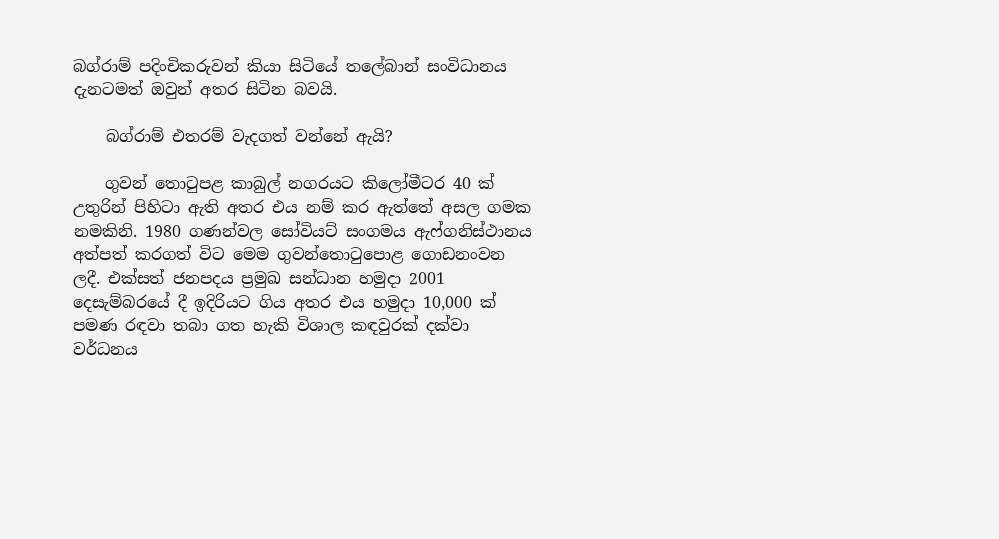බග්රාම් පදිංචිකරුවන් කියා සිටියේ තලේබාන් සංවිධානය දැනටමත් ඔවුන් අතර සිටින බවයි.

    බග්රාම් එතරම් වැදගත් වන්නේ ඇයි?

    ගුවන් තොටුපළ කාබුල් නගරයට කිලෝමීටර 40 ක් උතුරින් පිහිටා ඇති අතර එය නම් කර ඇත්තේ අසල ගමක නමකිනි. 1980 ගණන්වල සෝවියට් සංගමය ඇෆ්ගනිස්ථානය අත්පත් කරගත් විට මෙම ගුවන්තොටුපොළ ගොඩනංවන ලදී. එක්සත් ජනපදය ප්‍රමුඛ සන්ධාන හමුදා 2001 දෙසැම්බරයේ දී ඉදිරියට ගිය අතර එය හමුදා 10,000 ක් පමණ රඳවා තබා ගත හැකි විශාල කඳවුරක් දක්වා වර්ධනය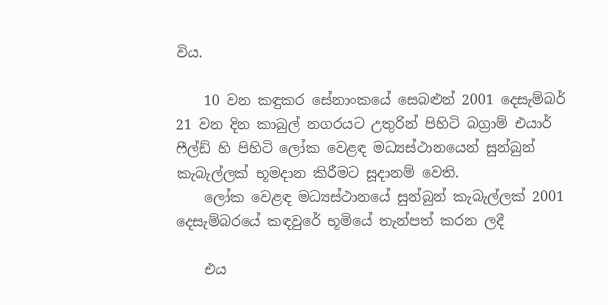විය.

    10 වන කඳුකර සේනාංකයේ සෙබළුන් 2001 දෙසැම්බර් 21 වන දින කාබුල් නගරයට උතුරින් පිහිටි බග්‍රාම් එයාර් ෆීල්ඩ් හි පිහිටි ලෝක වෙළඳ මධ්‍යස්ථානයෙන් සුන්බුන් කැබැල්ලක් භූමදාන කිරීමට සූදානම් වෙති.
    ලෝක වෙළඳ මධ්‍යස්ථානයේ සුන්බුන් කැබැල්ලක් 2001 දෙසැම්බරයේ කඳවුරේ භූමියේ තැන්පත් කරන ලදී

    එය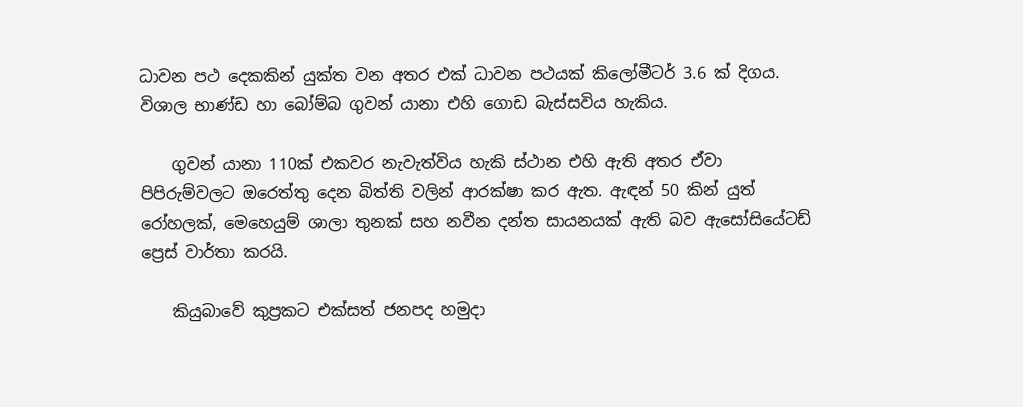ධාවන පථ දෙකකින් යුක්ත වන අතර එක් ධාවන පථයක් කිලෝමීටර් 3.6 ක් දිගය. විශාල භාණ්ඩ හා බෝම්බ ගුවන් යානා එහි ගොඩ බැස්සවිය හැකිය.

    ගුවන් යානා 110ක් එකවර නැවැත්විය හැකි ස්ථාන එහි ඇති අතර ඒවා පිපිරුම්වලට ඔරෙත්තු දෙන බිත්ති වලින් ආරක්ෂා කර ඇත. ඇඳන් 50 කින් යුත් රෝහලක්, මෙහෙයුම් ශාලා තුනක් සහ නවීන දන්ත සායනයක් ඇති බව ඇසෝසියේටඩ් ප්‍රෙස් වාර්තා කරයි.

    කියුබාවේ කුප්‍රකට එක්සත් ජනපද හමුදා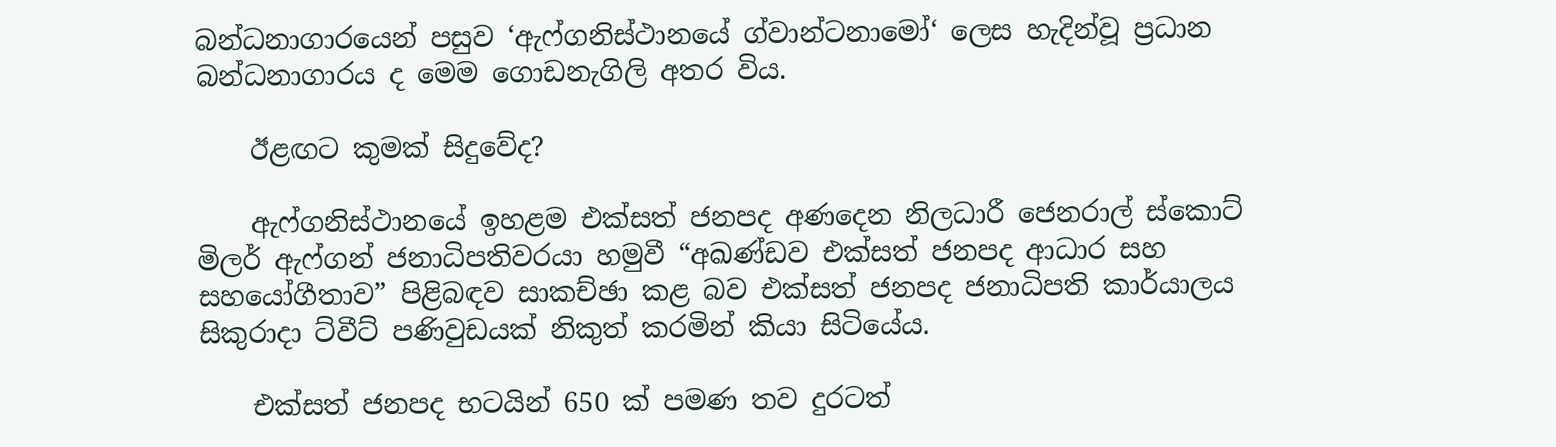බන්ධනාගාරයෙන් පසුව ‘ඇෆ්ගනිස්ථානයේ ග්වාන්ටනාමෝ‘ ලෙස හැදින්වූ ප්‍රධාන බන්ධනාගාරය ද මෙම ගොඩනැගිලි අතර විය.

    ඊළඟට කුමක් සිදුවේද?

    ඇෆ්ගනිස්ථානයේ ඉහළම එක්සත් ජනපද අණදෙන නිලධාරී ජෙනරාල් ස්කොට් මිලර් ඇෆ්ගන් ජනාධිපතිවරයා හමුවී “අඛණ්ඩව එක්සත් ජනපද ආධාර සහ සහයෝගීතාව” පිළිබඳව සාකච්ඡා කළ බව එක්සත් ජනපද ජනාධිපති කාර්යාලය සිකුරාදා ට්වීට් පණිවුඩයක් නිකුත් කරමින් කියා සිටියේය.

    එක්සත් ජනපද භටයින් 650 ක් පමණ තව දුරටත්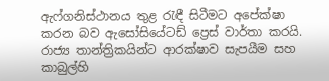ඇෆ්ගනිස්ථානය තුළ රැඳී සිටීමට අපේක්ෂා කරන බව ඇසෝසියේටඩ් ප්‍රෙස් වාර්තා කරයි. රාජ්‍ය තාන්ත්‍රිකයින්ට ආරක්ෂාව සැපයීම සහ කාබුල්හි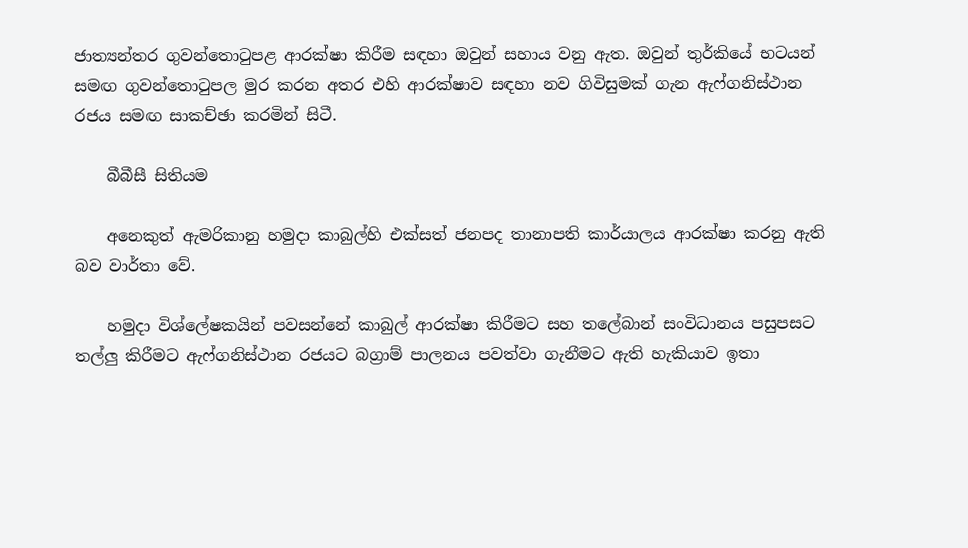ජාත්‍යන්තර ගුවන්තොටුපළ ආරක්ෂා කිරීම සඳහා ඔවුන් සහාය වනු ඇත. ඔවුන් තුර්කියේ භටයන් සමඟ ගුවන්තොටුපල මුර කරන අතර එහි ආරක්ෂාව සඳහා නව ගිවිසුමක් ගැන ඇෆ්ගනිස්ථාන රජය සමඟ සාකච්ඡා කරමින් සිටී.

    බීබීසී සිතියම

    අනෙකුත් ඇමරිකානු හමුදා කාබුල්හි එක්සත් ජනපද තානාපති කාර්යාලය ආරක්ෂා කරනු ඇති බව වාර්තා වේ.

    හමුදා විශ්ලේෂකයින් පවසන්නේ කාබුල් ආරක්ෂා කිරීමට සහ තලේබාන් සංවිධානය පසුපසට තල්ලු කිරීමට ඇෆ්ගනිස්ථාන රජයට බග්‍රාම් පාලනය පවත්වා ගැනීමට ඇති හැකියාව ඉතා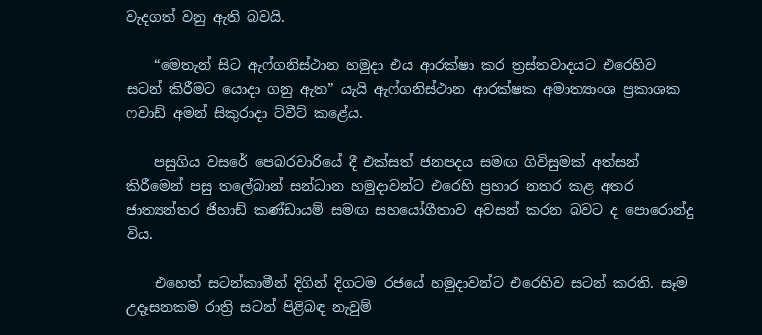වැදගත් වනු ඇති බවයි.

    “මෙතැන් සිට ඇෆ්ගනිස්ථාන හමුදා එය ආරක්ෂා කර ත්‍රස්තවාදයට එරෙහිව සටන් කිරීමට යොදා ගනු ඇත” යැයි ඇෆ්ගනිස්ථාන ආරක්ෂක අමාත්‍යාංශ ප්‍රකාශක ෆවාඩ් අමන් සිකුරාදා ට්වීට් කළේය.

    පසුගිය වසරේ පෙබරවාරියේ දී එක්සත් ජනපදය සමඟ ගිවිසුමක් අත්සන් කිරීමෙන් පසු තලේබාන් සන්ධාන හමුදාවන්ට එරෙහි ප්‍රහාර නතර කළ අතර ජාත්‍යන්තර ජිහාඩ් කණ්ඩායම් සමඟ සහයෝගීතාව අවසන් කරන බවට ද පොරොන්දු විය.

    එහෙත් සටන්කාමීන් දිගින් දිගටම රජයේ හමුදාවන්ට එරෙහිව සටන් කරති. සෑම උදෑසනකම රාත්‍රි සටන් පිළිබඳ නැවුම්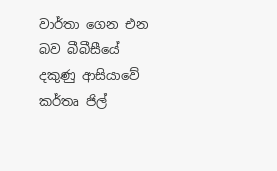වාර්තා ගෙන එන බව බීබීසීයේ දකුණු ආසියාවේ කර්තෘ ජිල්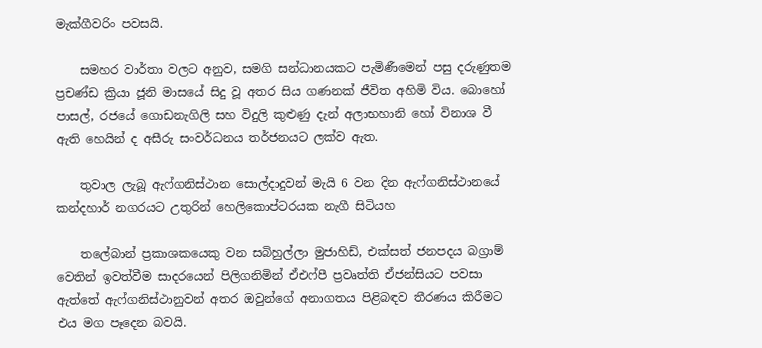මැක්ගීවරිං පවසයි.

    සමහර වාර්තා වලට අනුව, සමගි සන්ධානයකට පැමිණීමෙන් පසු දරුණුතම ප්‍රචණ්ඩ ක්‍රියා ජූනි මාසයේ සිදු වූ අතර සිය ගණනක් ජීවිත අහිමි විය. බොහෝ පාසල්, රජයේ ගොඩනැගිලි සහ විදුලි කුළුණු දැන් අලාභහානි හෝ විනාශ වී ඇති හෙයින් ද අසීරු සංවර්ධනය තර්ජනයට ලක්ව ඇත.

    තුවාල ලැබූ ඇෆ්ගනිස්ථාන සොල්දාදුවන් මැයි 6 වන දින ඇෆ්ගනිස්ථානයේ කන්දහාර් නගරයට උතුරින් හෙලිකොප්ටරයක නැගී සිටියහ

    තලේබාන් ප්‍රකාශකයෙකු වන සබිහුල්ලා මුජාහිඩ්, එක්සත් ජනපදය බග්‍රාම් වෙතින් ඉවත්වීම සාදරයෙන් පිලිගනිමින් ඒඑෆ්පී ප්‍රවෘත්ති ඒජන්සියට පවසා ඇත්තේ ඇෆ්ගනිස්ථානුවන් අතර ඔවුන්ගේ අනාගතය පිළිබඳව තීරණය කිරීමට එය මග පෑදෙන බවයි.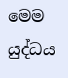මෙම යුද්ධය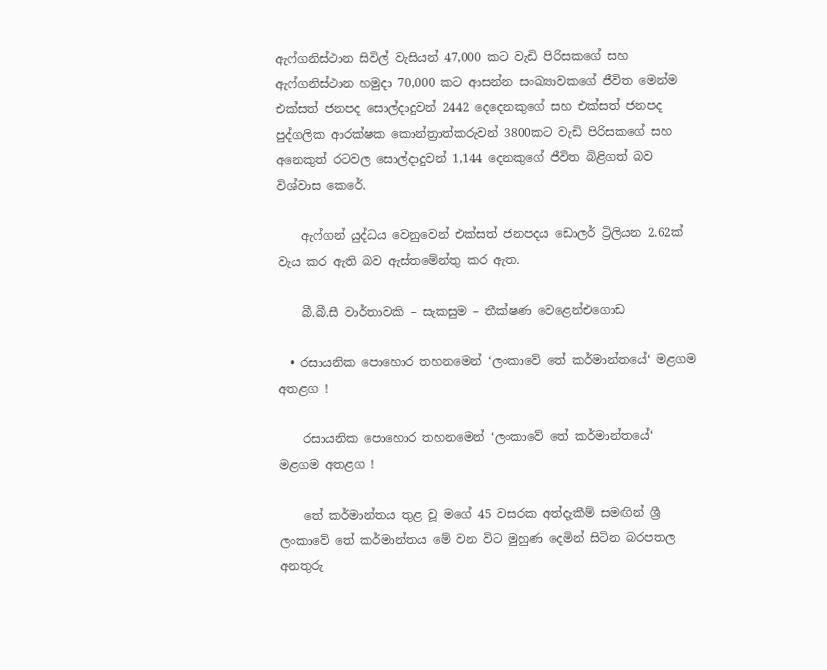ඇෆ්ගනිස්ථාන සිවිල් වැසියන් 47,000 කට වැඩි පිරිසකගේ සහ ඇෆ්ගනිස්ථාන හමුදා 70,000 කට ආසන්න සංඛ්‍යාවකගේ ජීවිත මෙන්ම එක්සත් ජනපද සොල්දාදුවන් 2442 දෙදෙනකුගේ සහ එක්සත් ජනපද පුද්ගලික ආරක්ෂක කොන්ත්‍රාත්කරුවන් 3800කට වැඩි පිරිසකගේ සහ අනෙකුත් රටවල සොල්දාදුවන් 1,144 දෙනකුගේ ජීවිත බිළිගත් බව විශ්වාස කෙරේ.

    ඇෆ්ගන් යුද්ධය වෙනුවෙන් එක්සත් ජනපදය ඩොලර් ට්‍රිලියන 2.62ක් වැය කර ඇති බව ඇස්තමේන්තු කර ඇත.

    බී.බී.සී වාර්තාවකි – සැකසුම – තීක්ෂණ වෙළෙන්එගොඩ

  • රසායනික පොහොර තහනමෙන් ‘ලංකාවේ තේ කර්මාන්තයේ‘ මළගම අතළග !

    රසායනික පොහොර තහනමෙන් ‘ලංකාවේ තේ කර්මාන්තයේ‘ මළගම අතළග !

    තේ කර්මාන්තය තුළ වූ මගේ 45 වසරක අත්දැකීම් සමඟින් ශ්‍රී ලංකාවේ තේ කර්මාන්තය මේ වන විට මුහුණ දෙමින් සිටින බරපතල අනතුරු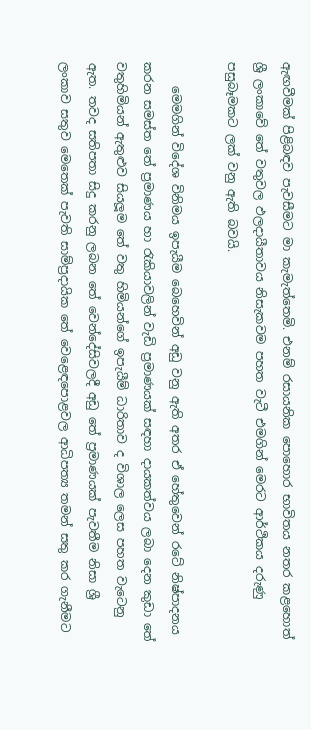ඇඟවීමක් පිළිබඳව පැවසීමට මා කැමැත්තෙමි. එනම් රසායනික පොහොර භාවිතය නතර කළහොත් ශ්‍රී ලංකාවේ තේ වතුවල ඵලදායීතාවය නිසැකවම පහත වැටී එමගින් මෙරට ආර්ථිකය දරුණු පසුබෑමකට ලක් වනු ඇති බවයි.

    මෙමගින් විදේශ විනිමය ඉපැයීම බෙහෙවින් අඩු වනු ඇති අතර ඒ හේතුවෙන් රටේ නිෂ්පාදනය කරන සමස්ත තේ ප්‍රමාණය හා රැකියාවලින් වැඩි ප්‍රමාණයක් සඳහා දායකත්වය ලබා දෙන කුඩා තේ වතුහිමියන් ඇතුළුව සියලූම තේ වතු හිමියන්ගේ ඉපැයීම් ධාරිතාව ද විශාල ලෙස පහත වැටෙනු ඇත. තවද සතිපතා සිදු කරනු ලබන තේ වෙන්දේසිවලදී අඩු තේ ප්‍රමාණයක් පැවතීම නිසා ශ්‍රී ලංකාව සතුව මෙතෙක් පැවති සාම්ප්‍රදායික තේ වෙළෙඳපොළවල ආධිපත්‍ය තමන් සතු කර ගැනීමට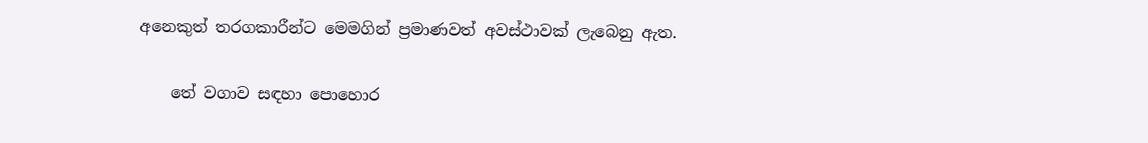අනෙකුත් තරගකාරීන්ට මෙමගින් ප්‍රමාණවත් අවස්ථාවක් ලැබෙනු ඇත.

    තේ වගාව සඳහා පොහොර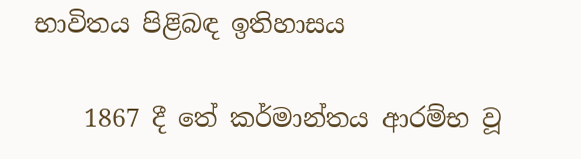භාවිතය පිළිබඳ ඉතිහාසය

    1867 දී තේ කර්මාන්තය ආරම්භ වූ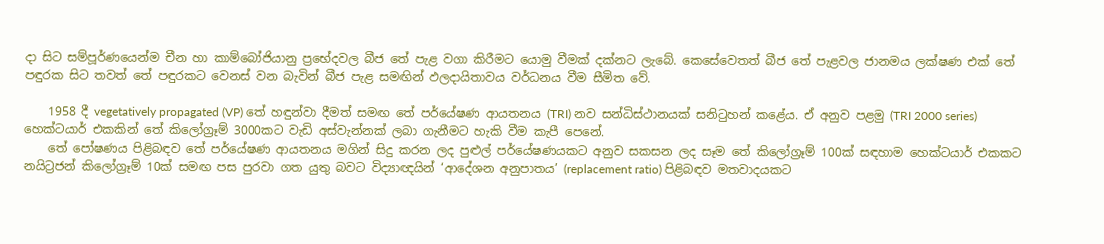දා සිට සම්පූර්ණයෙන්ම චීන හා කාම්බෝජියානු ප්‍රභේදවල බීජ තේ පැළ වගා කිරීමට යොමු වීමක් දක්නට ලැබේ. කෙසේවෙතත් බීජ තේ පැළවල ජානමය ලක්ෂණ එක් තේ පඳුරක සිට තවත් තේ පඳුරකට වෙනස් වන බැවින් බීජ පැළ සමඟින් ඵලදායිතාවය වර්ධනය වීම සීමිත වේ.

    1958 දී vegetatively propagated (VP) තේ හඳුන්වා දීමත් සමඟ තේ පර්යේෂණ ආයතනය (TRI) නව සන්ධිස්ථානයක් සනිටුහන් කළේය. ඒ අනුව පළමු (TRI 2000 series) හෙක්ටයාර් එකකින් තේ කිලෝග්‍රෑම් 3000කට වැඩි අස්වැන්නක් ලබා ගැනීමට හැකි වීම කැපී පෙනේ.
    තේ පෝෂණය පිළිබඳව තේ පර්යේෂණ ආයතනය මගින් සිදු කරන ලද පුළුල් පර්යේෂණයකට අනුව සකසන ලද සෑම තේ කිලෝග්‍රෑම් 100ක් සඳහාම හෙක්ටයාර් එකකට නයිට්‍රජන් කිලෝග්‍රෑම් 10ක් සමඟ පස පුරවා ගත යුතු බවට විද්‍යාඥයින් ‘ආදේශන අනුපාතය’ (replacement ratio) පිළිබඳව මතවාදයකට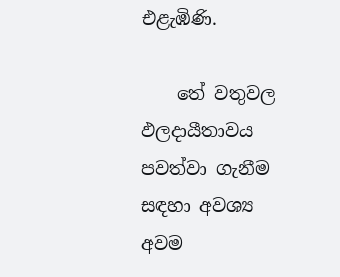එළැඹිණි.

    තේ වතුවල ඵලදායීතාවය පවත්වා ගැනීම සඳහා අවශ්‍ය අවම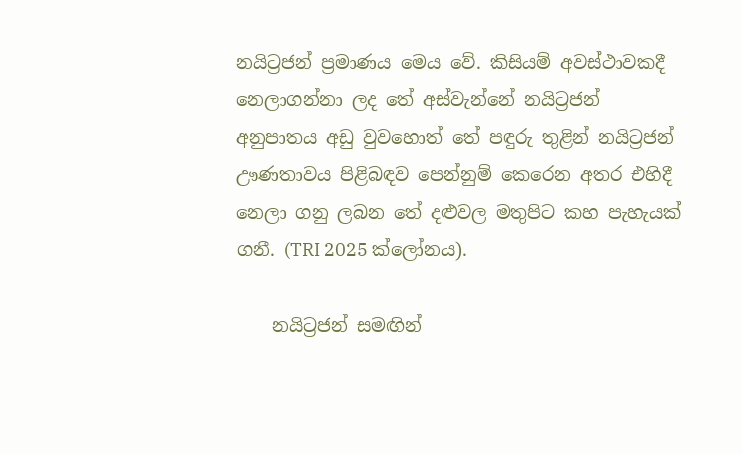නයිට්‍රජන් ප්‍රමාණය මෙය වේ. කිසියම් අවස්ථාවකදී නෙලාගන්නා ලද තේ අස්වැන්නේ නයිට්‍රජන් අනුපාතය අඩු වුවහොත් තේ පඳුරු තුළින් නයිට්‍රජන් ඌණතාවය පිළිබඳව පෙන්නුම් කෙරෙන අතර එහිදී නෙලා ගනු ලබන තේ දළුවල මතුපිට කහ පැහැයක් ගනී. (TRI 2025 ක්ලෝනය).

    නයිට්‍රජන් සමඟින්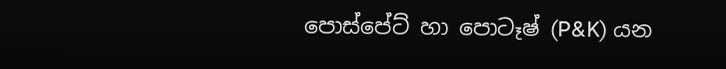පොස්පේට් හා පොටෑෂ් (P&K) යන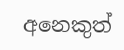අනෙකුත්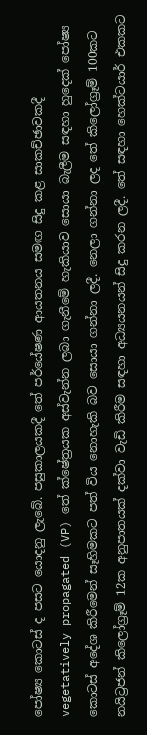පෝෂ්‍ය කොටස් ද පසට යොදනු ලැබේ. පසුකාලයකදී තේ පර්යේෂණ ආයතනය සමඟ සිදු කළ සාකච්ඡාවකදී vegetatively propagated (VP) තේ ක්ෂේත්‍රයක අස්වැන්න ලබා ගැනීමේ හැකියාව සොයා බැලීම සඳහා හුදෙක් පෝෂ්‍ය කොටස් අදේශ කිරීමෙන් සෑහිමකට පත් විය නොහැකි බව සොයා ගන්නා ලදී. නෙලා ගන්නා ලද තේ කිලෝග්‍රෑම් 100කට නයිට්‍රජන් කිලෝග්‍රෑම් 12ක අනුපාතයක් දක්වා වැඩි කිරීම සඳහා අධ්‍යයනයන් සිදු කරන ලදී. තේ සඳහා හෙක්ටයාර් එකකට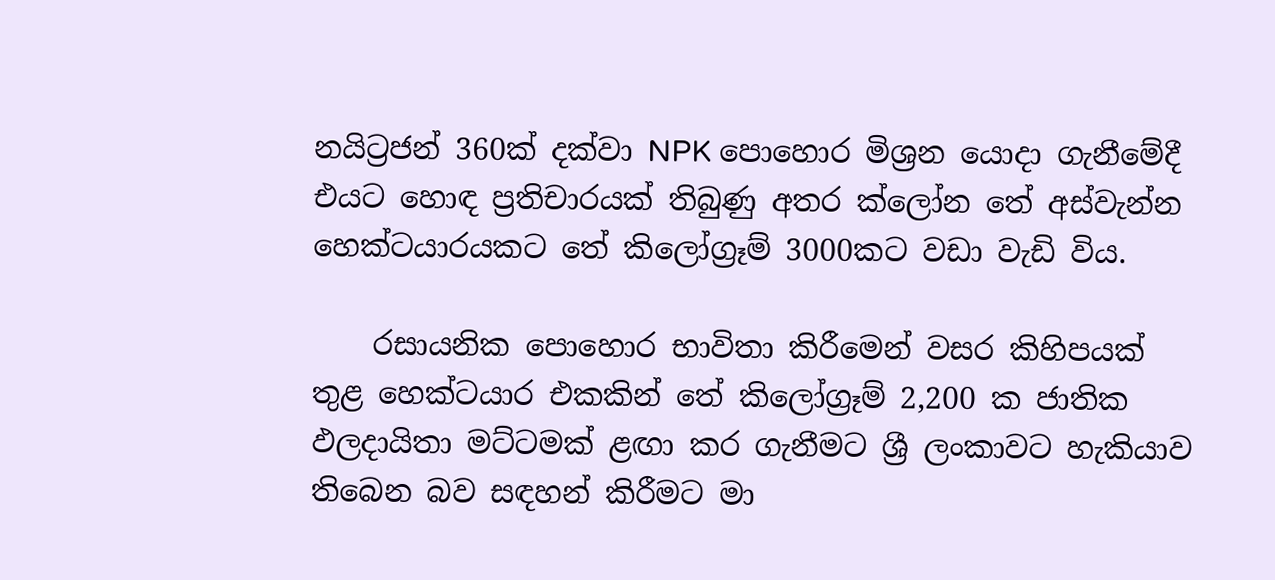නයිට්‍රජන් 360ක් දක්වා NPK පොහොර මිශ්‍රන යොදා ගැනීමේදී එයට හොඳ ප්‍රතිචාරයක් තිබුණු අතර ක්ලෝන තේ අස්වැන්න හෙක්ටයාරයකට තේ කිලෝග්‍රෑම් 3000කට වඩා වැඩි විය.

    රසායනික පොහොර භාවිතා කිරීමෙන් වසර කිහිපයක් තුළ හෙක්ටයාර එකකින් තේ කිලෝග්‍රෑම් 2,200 ක ජාතික ඵලදායිතා මට්ටමක් ළඟා කර ගැනීමට ශ්‍රී ලංකාවට හැකියාව තිබෙන බව සඳහන් කිරීමට මා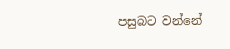පසුබට වන්නේ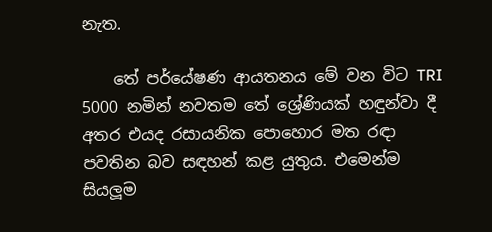නැත.

    තේ පර්යේෂණ ආයතනය මේ වන විට TRI 5000 නමින් නවතම තේ ශ්‍රේණියක් හඳුන්වා දී අතර එයද රසායනික පොහොර මත රඳා පවතින බව සඳහන් කළ යුතුය. එමෙන්ම සියලූම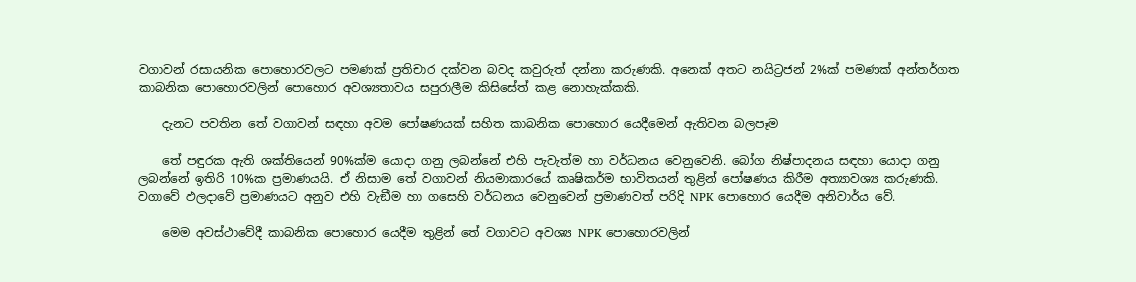වගාවන් රසායනික පොහොරවලට පමණක් ප්‍රතිචාර දක්වන බවද කවුරුත් දන්නා කරුණකි. අනෙක් අතට නයිට්‍රජන් 2%ක් පමණක් අන්තර්ගත කාබනික පොහොරවලින් පොහොර අවශ්‍යතාවය සපුරාලීම කිසිසේත් කළ නොහැක්කකි.

    දැනට පවතින තේ වගාවන් සඳහා අවම පෝෂණයක් සහිත කාබනික පොහොර යෙදීමෙන් ඇතිවන බලපෑම

    තේ පඳුරක ඇති ශක්තියෙන් 90%ක්ම යොදා ගනු ලබන්නේ එහි පැවැත්ම හා වර්ධනය වෙනුවෙනි. බෝග නිෂ්පාදනය සඳහා යොදා ගනු ලබන්නේ ඉතිරි 10%ක ප්‍රමාණයයි. ඒ නිසාම තේ වගාවන් නියමාකාරයේ කෘෂිකර්ම භාවිතයන් තුළින් පෝෂණය කිරීම අත්‍යාවශ්‍ය කරුණකි. වගාවේ ඵලදාවේ ප්‍රමාණයට අනුව එහි වැඞීම හා ගසෙහි වර්ධනය වෙනුවෙන් ප්‍රමාණවත් පරිදි NPK පොහොර යෙදීම අනිවාර්ය වේ.

    මෙම අවස්ථාවේදී කාබනික පොහොර යෙදීම තුළින් තේ වගාවට අවශ්‍ය NPK පොහොරවලින්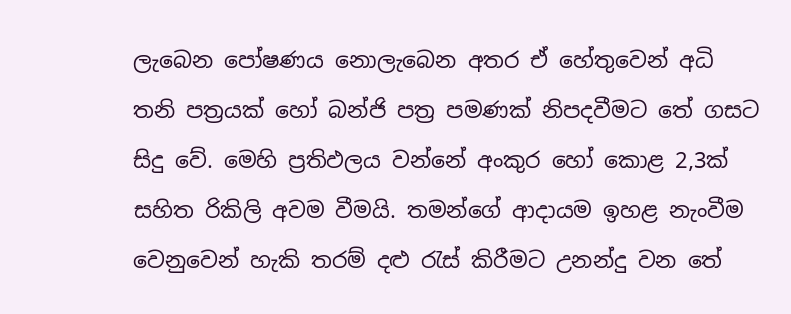ලැබෙන පෝෂණය නොලැබෙන අතර ඒ හේතුවෙන් අධි තනි පත්‍රයක් හෝ බන්ජි පත්‍ර පමණක් නිපදවීමට තේ ගසට සිදු වේ. මෙහි ප්‍රතිඵලය වන්නේ අංකුර හෝ කොළ 2,3ක් සහිත රිකිලි අවම වීමයි. තමන්ගේ ආදායම ඉහළ නැංවීම වෙනුවෙන් හැකි තරම් දළු රැස් කිරීමට උනන්දු වන තේ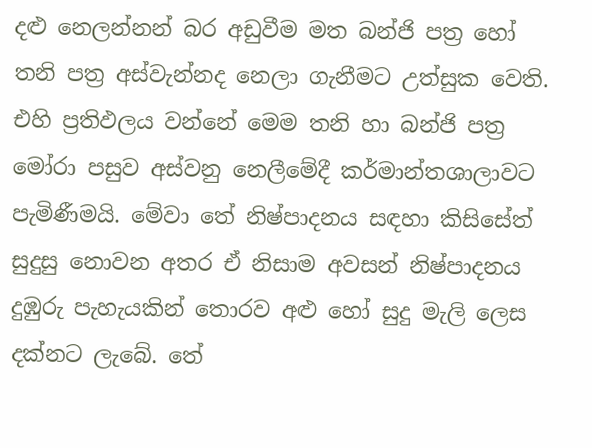දළු නෙලන්නන් බර අඩුවීම මත බන්ජි පත්‍ර හෝ තනි පත්‍ර අස්වැන්නද නෙලා ගැනීමට උත්සුක වෙති. එහි ප්‍රතිඵලය වන්නේ මෙම තනි හා බන්ජි පත්‍ර මෝරා පසුව අස්වනු නෙලීමේදී කර්මාන්තශාලාවට පැමිණීමයි. මේවා තේ නිෂ්පාදනය සඳහා කිසිසේත් සුදුසු නොවන අතර ඒ නිසාම අවසන් නිෂ්පාදනය දුඹුරු පැහැයකින් තොරව අළු හෝ සුදු මැලි ලෙස දක්නට ලැබේ. තේ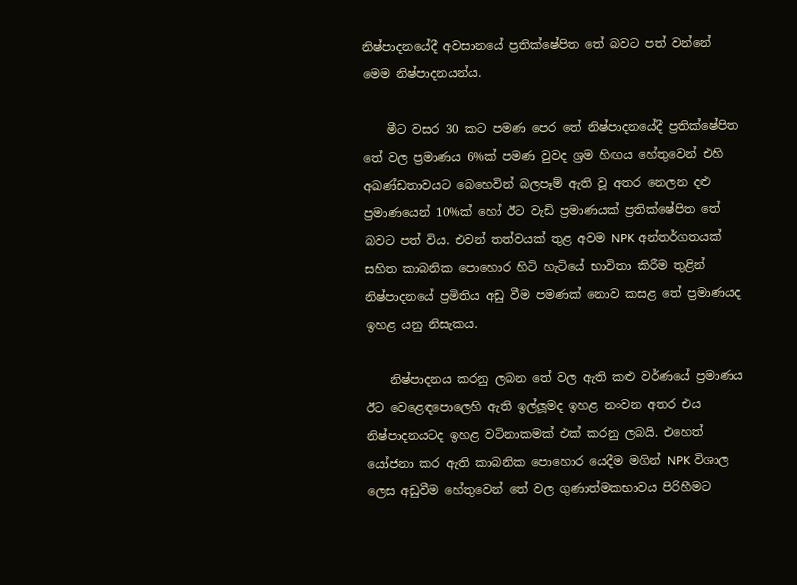නිෂ්පාදනයේදී අවසානයේ ප්‍රතික්ෂේපිත තේ බවට පත් වන්නේ මෙම නිෂ්පාදනයන්ය.

    මීට වසර 30 කට පමණ පෙර තේ නිෂ්පාදනයේදී ප්‍රතික්ෂේපිත තේ වල ප්‍රමාණය 6%ක් පමණ වුවද ශ්‍රම හිඟය හේතුවෙන් එහි අඛණ්ඩතාවයට බෙහෙවින් බලපෑම් ඇති වූ අතර නෙලන දළු ප්‍රමාණයෙන් 10%ක් හෝ ඊට වැඩි ප්‍රමාණයක් ප්‍රතික්ෂේපිත තේ බවට පත් විය. එවන් තත්වයක් තුළ අවම NPK අන්තර්ගතයක් සහිත කාබනික පොහොර හිටි හැටියේ භාවිතා කිරීම තුළින් නිෂ්පාදනයේ ප්‍රමිතිය අඩු වීම පමණක් නොව කසළ තේ ප්‍රමාණයද ඉහළ යනු නිසැකය.

    නිෂ්පාදනය කරනු ලබන තේ වල ඇති කළු වර්ණයේ ප්‍රමාණය ඊට වෙළෙඳපොලෙහි ඇති ඉල්ලූමද ඉහළ නංවන අතර එය නිෂ්පාදනයටද ඉහළ වටිනාකමක් එක් කරනු ලබයි. එහෙත් යෝජනා කර ඇති කාබනික පොහොර යෙදීම මගින් NPK විශාල ලෙස අඩුවීම හේතුවෙන් තේ වල ගුණාත්මකභාවය පිරිහීමට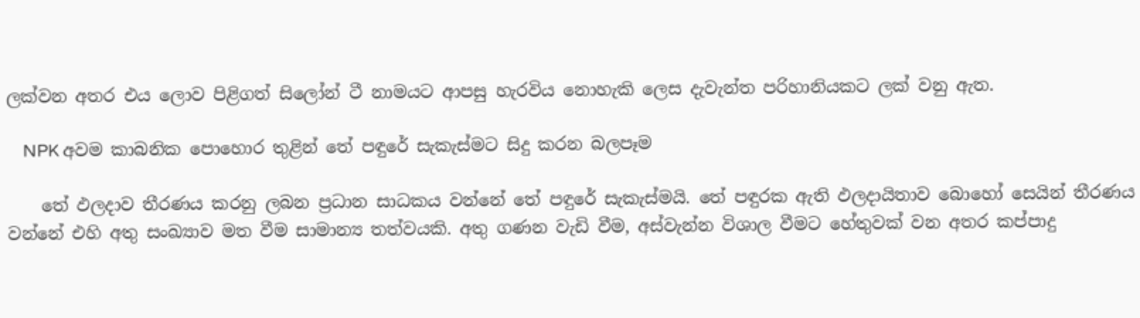ලක්වන අතර එය ලොව පිළිගත් සිලෝන් ටී නාමයට ආපසු හැරවිය නොහැකි ලෙස දැවැන්ත පරිහානියකට ලක් වනු ඇත.

    NPK අවම කාබනික පොහොර තුළින් තේ පඳුරේ සැකැස්මට සිදු කරන බලපෑම

    තේ ඵලදාව තීරණය කරනු ලබන ප්‍රධාන සාධකය වන්නේ තේ පඳුරේ සැකැස්මයි. තේ පඳුරක ඇති ඵලදායිතාව බොහෝ සෙයින් තීරණය වන්නේ එහි අතු සංඛ්‍යාව මත වීම සාමාන්‍ය තත්වයකි. අතු ගණන වැඩි වීම, අස්වැන්න විශාල වීමට හේතුවක් වන අතර කප්පාදු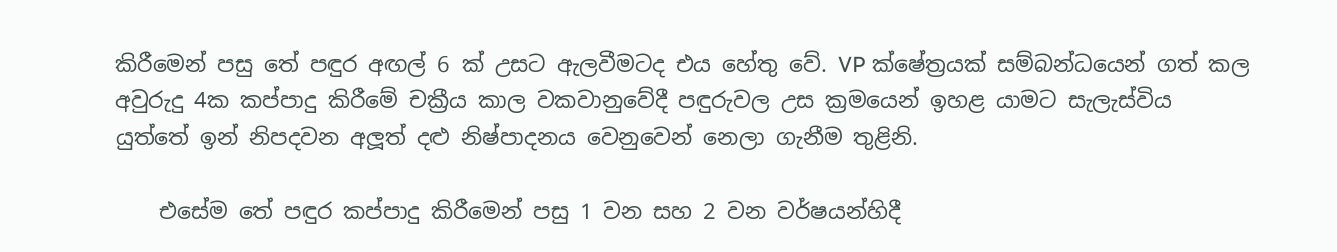කිරීමෙන් පසු තේ පඳුර අඟල් 6 ක් උසට ඇලවීමටද එය හේතු වේ. VP ක්ෂේත්‍රයක් සම්බන්ධයෙන් ගත් කල අවුරුදු 4ක කප්පාදු කිරීමේ චක්‍රීය කාල වකවානුවේදී පඳුරුවල උස ක්‍රමයෙන් ඉහළ යාමට සැලැස්විය යුත්තේ ඉන් නිපදවන අලූත් දළු නිෂ්පාදනය වෙනුවෙන් නෙලා ගැනීම තුළිනි.

    එසේම තේ පඳුර කප්පාදු කිරීමෙන් පසු 1 වන සහ 2 වන වර්ෂයන්හිදී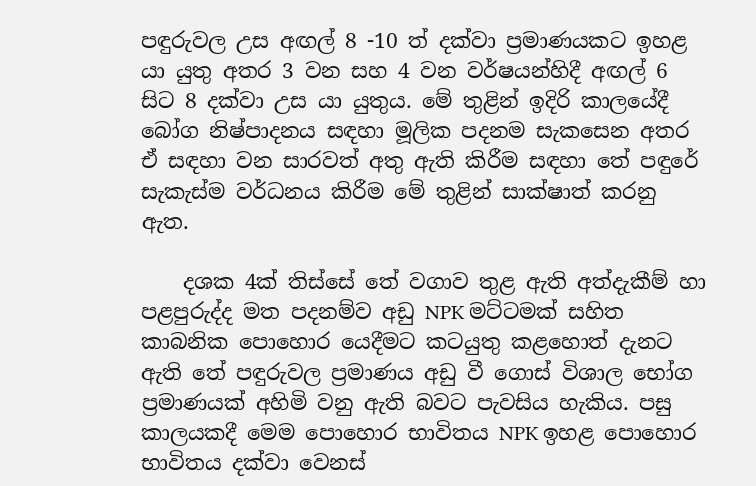පඳුරුවල උස අඟල් 8 -10 ත් දක්වා ප්‍රමාණයකට ඉහළ යා යුතු අතර 3 වන සහ 4 වන වර්ෂයන්හිදී අඟල් 6 සිට 8 දක්වා උස යා යුතුය. මේ තුළින් ඉදිරි කාලයේදී බෝග නිෂ්පාදනය සඳහා මූලික පදනම සැකසෙන අතර ඒ සඳහා වන සාරවත් අතු ඇති කිරීම සඳහා තේ පඳුරේ සැකැස්ම වර්ධනය කිරීම මේ තුළින් සාක්ෂාත් කරනු ඇත.

    දශක 4ක් තිස්සේ තේ වගාව තුළ ඇති අත්දැකීම් හා පළපුරුද්ද මත පදනම්ව අඩු NPK මට්ටමක් සහිත කාබනික පොහොර යෙදීමට කටයුතු කළහොත් දැනට ඇති තේ පඳුරුවල ප්‍රමාණය අඩු වී ගොස් විශාල භෝග ප්‍රමාණයක් අහිමි වනු ඇති බවට පැවසිය හැකිය. පසු කාලයකදී මෙම පොහොර භාවිතය NPK ඉහළ පොහොර භාවිතය දක්වා වෙනස්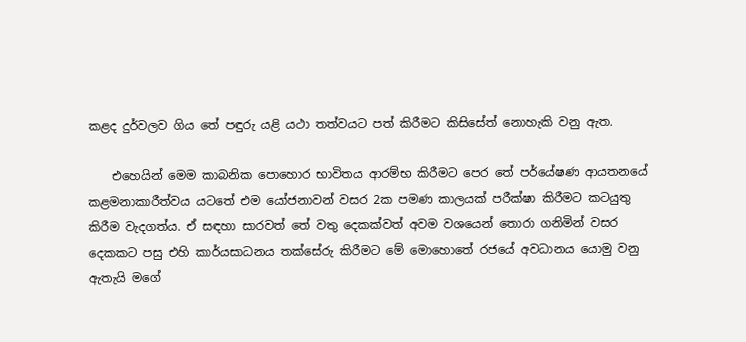කළද දුර්වලව ගිය තේ පඳුරු යළි යථා තත්වයට පත් කිරීමට කිසිසේත් නොහැකි වනු ඇත.

    එහෙයින් මෙම කාබනික පොහොර භාවිතය ආරම්භ කිරීමට පෙර තේ පර්යේෂණ ආයතනයේ කළමනාකාරීත්වය යටතේ එම යෝජනාවන් වසර 2ක පමණ කාලයක් පරීක්ෂා කිරීමට කටයුතු කිරීම වැදගත්ය. ඒ සඳහා සාරවත් තේ වතු දෙකක්වත් අවම වශයෙන් තොරා ගනිමින් වසර දෙකකට පසු එහි කාර්යසාධනය තක්සේරු කිරීමට මේ මොහොතේ රජයේ අවධානය යොමු වනු ඇතැයි මගේ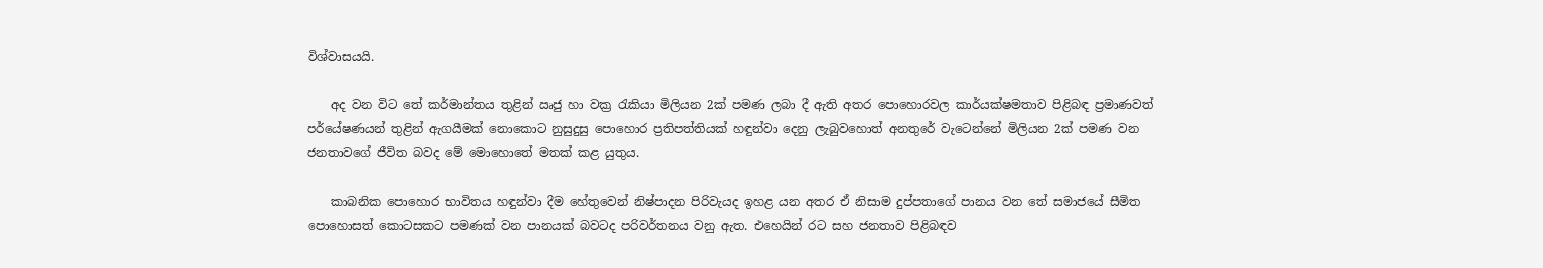විශ්වාසයයි.

    අද වන විට තේ කර්මාන්තය තුළින් ඍජු හා වක්‍ර රැකියා මිලියන 2ක් පමණ ලබා දී ඇති අතර පොහොරවල කාර්යක්ෂමතාව පිළිබඳ ප්‍රමාණවත් පර්යේෂණයන් තුළින් ඇගයීමක් නොකොට නුසුදුසු පොහොර ප්‍රතිපත්තියක් හඳුන්වා දෙනු ලැබුවහොත් අනතුරේ වැටෙන්නේ මිලියන 2ක් පමණ වන ජනතාවගේ ජීවිත බවද මේ මොහොතේ මතක් කළ යුතුය.

    කාබනික පොහොර භාවිතය හඳුන්වා දීම හේතුවෙන් නිෂ්පාදන පිරිවැයද ඉහළ යන අතර ඒ නිසාම දුප්පතාගේ පානය වන තේ සමාජයේ සීමිත පොහොසත් කොටසකට පමණක් වන පානයක් බවටද පරිවර්තනය වනු ඇත. එහෙයින් රට සහ ජනතාව පිළිබඳව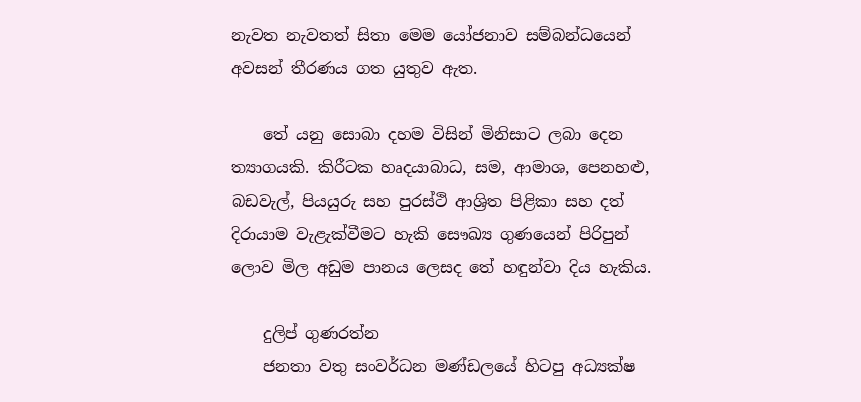නැවත නැවතත් සිතා මෙම යෝජනාව සම්බන්ධයෙන් අවසන් තීරණය ගත යුතුව ඇත.

    තේ යනු සොබා දහම විසින් මිනිසාට ලබා දෙන ත්‍යාගයකි. කිරීටක හෘදයාබාධ, සම, ආමාශ, පෙනහළු, බඩවැල්, පියයුරු සහ පුරස්ථි ආශ්‍රිත පිළිකා සහ දත් දිරායාම වැළැක්වීමට හැකි සෞඛ්‍ය ගුණයෙන් පිරිපුන් ලොව මිල අඩුම පානය ලෙසද තේ හඳුන්වා දිය හැකිය.

    දුලිප් ගුණරත්න
    ජනතා වතු සංවර්ධන මණ්ඩලයේ හිටපු අධ්‍යක්ෂ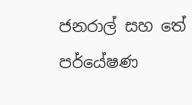ජනරාල් සහ තේ පර්යේෂණ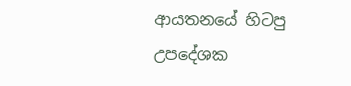ආයතනයේ හිටපු උපදේශක